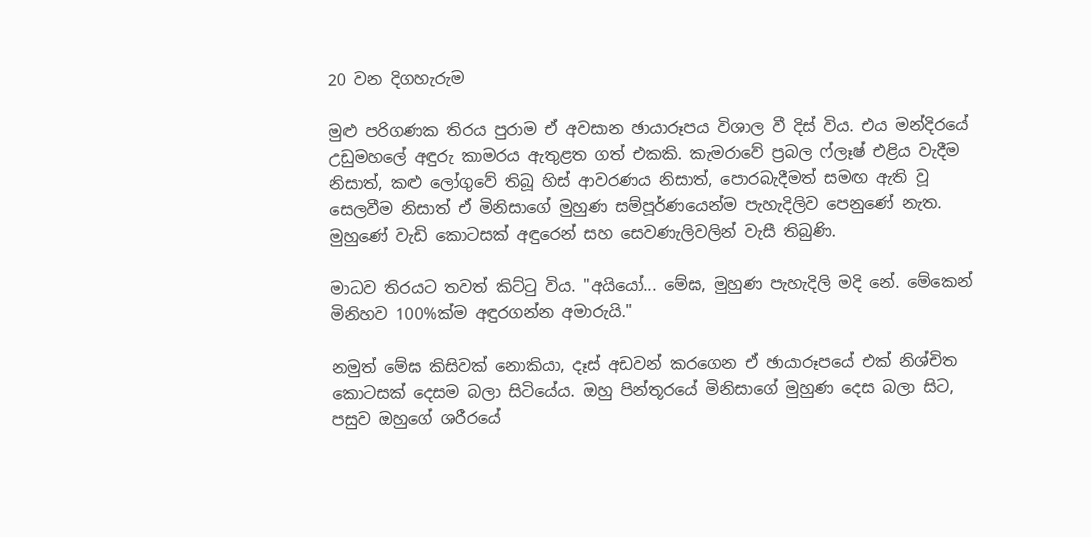20 වන දිගහැරුම

මුළු පරිගණක තිරය පුරාම ඒ අවසාන ඡායාරූපය විශාල වී දිස් විය. එය මන්දිරයේ උඩුමහලේ අඳුරු කාමරය ඇතුළත ගත් එකකි. කැමරාවේ ප්‍රබල ෆ්ලෑෂ් එළිය වැදීම නිසාත්, කළු ලෝගුවේ තිබූ හිස් ආවරණය නිසාත්, පොරබැදීමත් සමඟ ඇති වූ සෙලවීම නිසාත් ඒ මිනිසාගේ මුහුණ සම්පූර්ණයෙන්ම පැහැදිලිව පෙනුණේ නැත. මුහුණේ වැඩි කොටසක් අඳුරෙන් සහ සෙවණැලිවලින් වැසී තිබුණි.

මාධව තිරයට තවත් කිට්ටු විය. "අයියෝ... මේඝ, මුහුණ පැහැදිලි මදි නේ. මේකෙන් මිනිහව 100%ක්ම අඳුරගන්න අමාරුයි."

නමුත් මේඝ කිසිවක් නොකියා, දෑස් අඩවන් කරගෙන ඒ ඡායාරූපයේ එක් නිශ්චිත කොටසක් දෙසම බලා සිටියේය. ඔහු පින්තූරයේ මිනිසාගේ මුහුණ දෙස බලා සිට, පසුව ඔහුගේ ශරීරයේ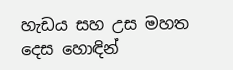හැඩය සහ උස මහත දෙස හොඳින්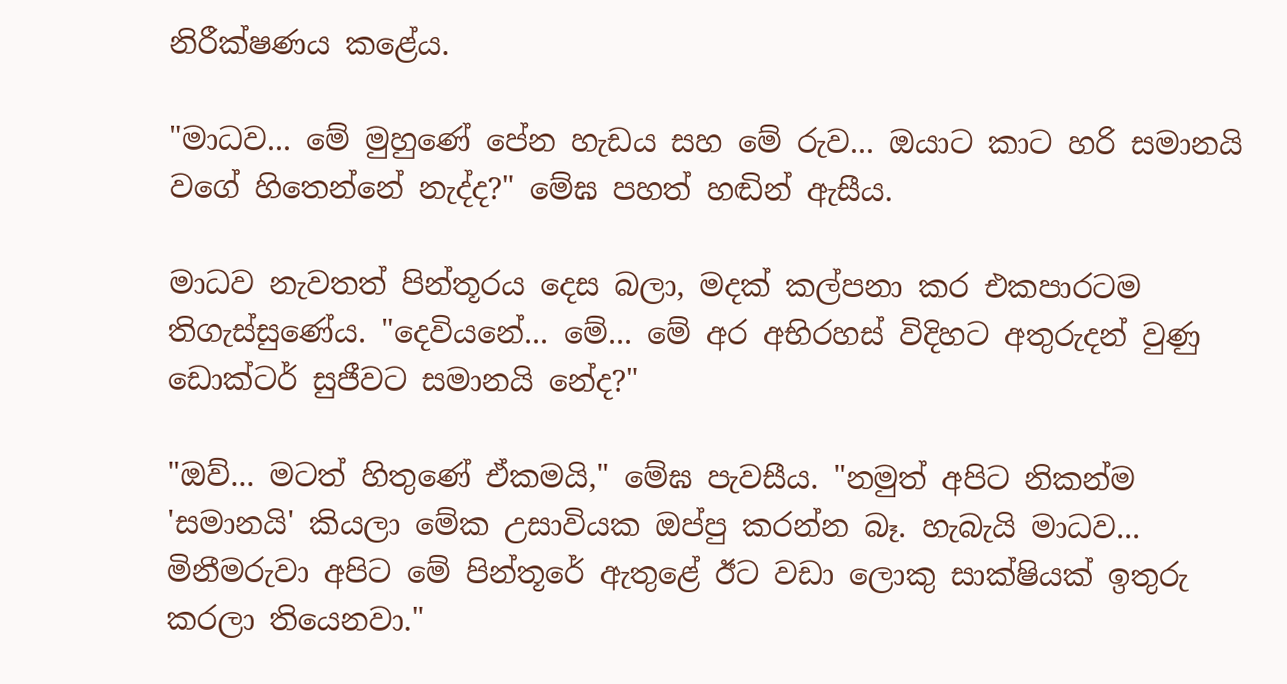නිරීක්ෂණය කළේය.

"මාධව... මේ මුහුණේ පේන හැඩය සහ මේ රුව... ඔයාට කාට හරි සමානයි වගේ හිතෙන්නේ නැද්ද?" මේඝ පහත් හඬින් ඇසීය.

මාධව නැවතත් පින්තූරය දෙස බලා, මදක් කල්පනා කර එකපාරටම තිගැස්සුණේය. "දෙවියනේ... මේ... මේ අර අභිරහස් විදිහට අතුරුදන් වුණු ඩොක්ටර් සුජීවට සමානයි නේද?"

"ඔව්... මටත් හිතුණේ ඒකමයි," මේඝ පැවසීය. "නමුත් අපිට නිකන්ම 'සමානයි' කියලා මේක උසාවියක ඔප්පු කරන්න බෑ. හැබැයි මාධව... මිනීමරුවා අපිට මේ පින්තූරේ ඇතුළේ ඊට වඩා ලොකු සාක්ෂියක් ඉතුරු කරලා තියෙනවා."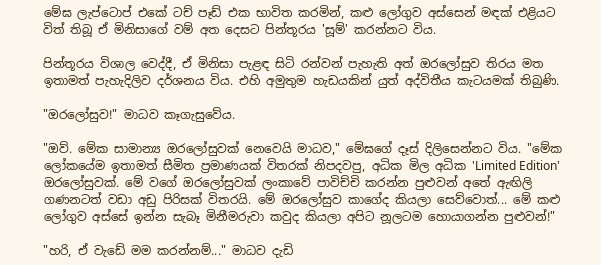මේඝ ලැප්ටොප් එකේ ටච් පෑඩ් එක භාවිත කරමින්, කළු ලෝගුව අස්සෙන් මඳක් එළියට විත් තිබූ ඒ මිනිසාගේ වම් අත දෙසට පින්තූරය 'සූම්' කරන්නට විය.

පින්තූරය විශාල වෙද්දී, ඒ මිනිසා පැළඳ සිටි රන්වන් පැහැති අත් ඔරලෝසුව තිරය මත ඉතාමත් පැහැදිලිව දර්ශනය විය. එහි අමුතුම හැඩයකින් යුත් අද්විතීය කැටයමක් තිබුණි.

"ඔරලෝසුව!" මාධව කෑගැසුවේය.

"ඔව්. මේක සාමාන්‍ය ඔරලෝසුවක් නෙවෙයි මාධව," මේඝගේ දෑස් දිලිසෙන්නට විය. "මේක ලෝකයේම ඉතාමත් සීමිත ප්‍රමාණයක් විතරක් නිපදවපු, අධික මිල අධික 'Limited Edition' ඔරලෝසුවක්. මේ වගේ ඔරලෝසුවක් ලංකාවේ පාවිච්චි කරන්න පුළුවන් අතේ ඇඟිලි ගණනටත් වඩා අඩු පිරිසක් විතරයි. මේ ඔරලෝසුව කාගේද කියලා සෙව්වොත්... මේ කළු ලෝගුව අස්සේ ඉන්න සැබෑ මිනීමරුවා කවුද කියලා අපිට නූලටම හොයාගන්න පුළුවන්!"

"හරි, ඒ වැඩේ මම කරන්නම්..." මාධව දැඩි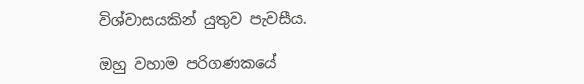විශ්වාසයකින් යුතුව පැවසීය.

ඔහු වහාම පරිගණකයේ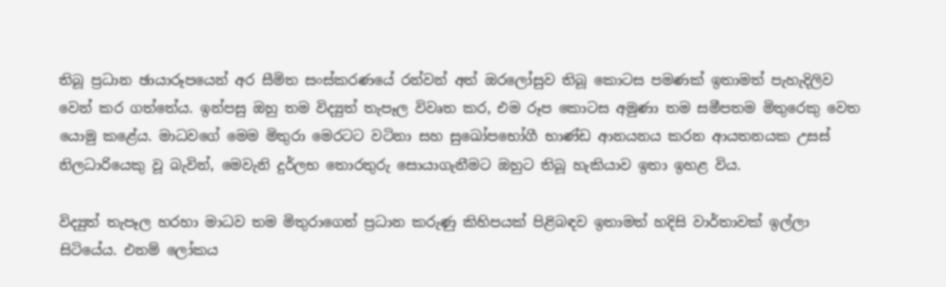තිබූ ප්‍රධාන ඡායාරූපයෙන් අර සීමිත සංස්කරණයේ රන්වන් අත් ඔරලෝසුව තිබූ කොටස පමණක් ඉතාමත් පැහැදිලිව වෙන් කර ගත්තේය. ඉන්පසු ඔහු තම විද්‍යුත් තැපෑල විවෘත කර, එම රූප කොටස අමුණා තම සමීපතම මිතුරෙකු වෙත යොමු කළේය. මාධවගේ මෙම මිතුරා මෙරටට වටිනා සහ සුඛෝපභෝගී භාණ්ඩ ආනයනය කරන ආයතනයක උසස් නිලධාරියෙකු වූ බැවින්, මෙවැනි දුර්ලභ තොරතුරු සොයාගැනීමට ඔහුට තිබූ හැකියාව ඉතා ඉහළ විය.

විද්‍යුත් තැපෑල හරහා මාධව තම මිතුරාගෙන් ප්‍රධාන කරුණු කිහිපයක් පිළිබඳව ඉතාමත් හදිසි වාර්තාවක් ඉල්ලා සිටියේය. එනම් ලෝකය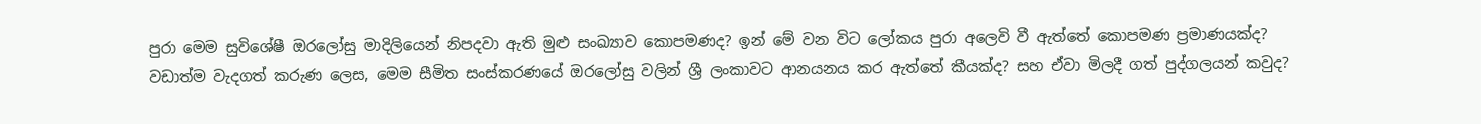පුරා මෙම සුවිශේෂී ඔරලෝසු මාදිලියෙන් නිපදවා ඇති මුළු සංඛ්‍යාව කොපමණද? ඉන් මේ වන විට ලෝකය පුරා අලෙවි වී ඇත්තේ කොපමණ ප්‍රමාණයක්ද? වඩාත්ම වැදගත් කරුණ ලෙස, මෙම සීමිත සංස්කරණයේ ඔරලෝසු වලින් ශ්‍රී ලංකාවට ආනයනය කර ඇත්තේ කීයක්ද? සහ ඒවා මිලදී ගත් පුද්ගලයන් කවුද?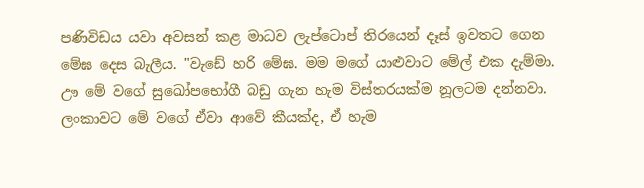පණිවිඩය යවා අවසන් කළ මාධව ලැප්ටොප් තිරයෙන් දෑස් ඉවතට ගෙන මේඝ දෙස බැලීය. "වැඩේ හරි මේඝ. මම මගේ යාළුවාට මේල් එක දැම්මා. ඌ මේ වගේ සුඛෝපභෝගී බඩු ගැන හැම විස්තරයක්ම නූලටම දන්නවා. ලංකාවට මේ වගේ ඒවා ආවේ කීයක්ද, ඒ හැම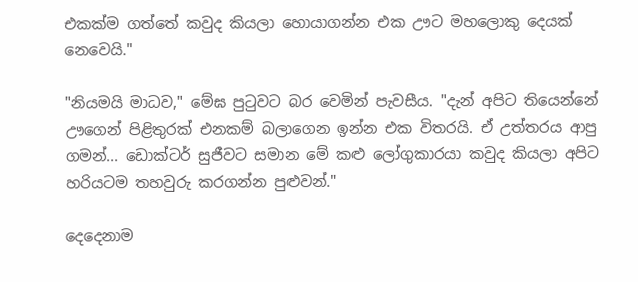එකක්ම ගත්තේ කවුද කියලා හොයාගන්න එක ඌට මහලොකු දෙයක් නෙවෙයි."

"නියමයි මාධව," මේඝ පුටුවට බර වෙමින් පැවසීය. "දැන් අපිට තියෙන්නේ ඌගෙන් පිළිතුරක් එනකම් බලාගෙන ඉන්න එක විතරයි. ඒ උත්තරය ආපු ගමන්... ඩොක්ටර් සුජීවට සමාන මේ කළු ලෝගුකාරයා කවුද කියලා අපිට හරියටම තහවුරු කරගන්න පුළුවන්."

දෙදෙනාම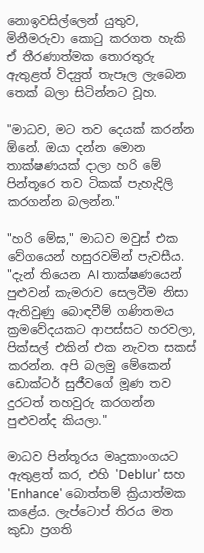නොඉවසිල්ලෙන් යුතුව, මිනීමරුවා කොටු කරගත හැකි ඒ තීරණාත්මක තොරතුරු ඇතුළත් විද්‍යුත් තැපෑල ලැබෙන තෙක් බලා සිටින්නට වූහ.

"මාධව, මට තව දෙයක් කරන්න ඕනේ. ඔයා දන්න මොන තාක්ෂණයක් දාලා හරි මේ පින්තූරෙ තව ටිකක් පැහැදිලි කරගන්න බලන්න."

"හරි මේඝ," මාධව මවුස් එක වේගයෙන් හසුරවමින් පැවසීය. "දැන් තියෙන AI තාක්ෂණයෙන් පුළුවන් කැමරාව සෙලවීම නිසා ඇතිවුණු බොඳවීම් ගණිතමය ක්‍රමවේදයකට ආපස්සට හරවලා, පික්සල් එකින් එක නැවත සකස් කරන්න. අපි බලමු මේකෙන් ඩොක්ටර් සුජීවගේ මූණ තව දුරටත් තහවුරු කරගන්න පුළුවන්ද කියලා."

මාධව පින්තූරය මෘදුකාංගයට ඇතුළත් කර, එහි 'Deblur' සහ 'Enhance' බොත්තම් ක්‍රියාත්මක කළේය. ලැප්ටොප් තිරය මත කුඩා ප්‍රගති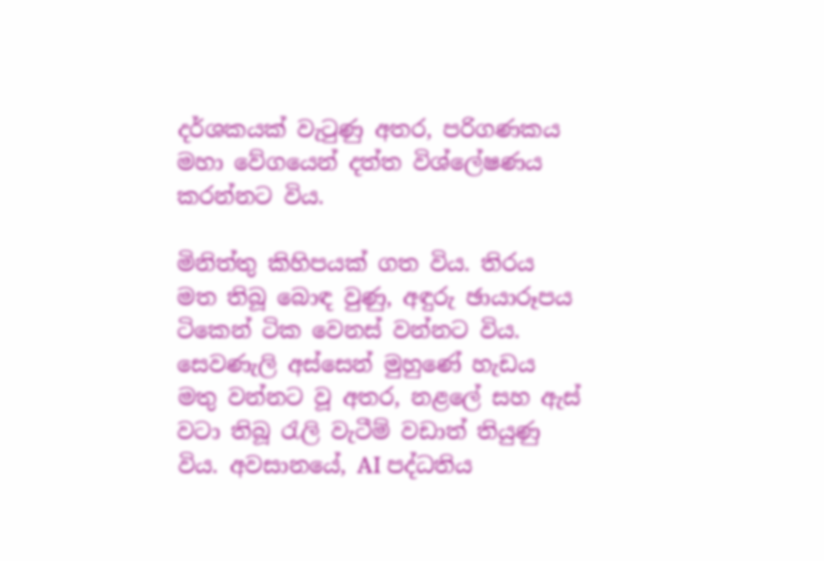දර්ශකයක් වැටුණු අතර, පරිගණකය මහා වේගයෙන් දත්ත විශ්ලේෂණය කරන්නට විය.

මිනිත්තු කිහිපයක් ගත විය. තිරය මත තිබූ බොඳ වුණු, අඳුරු ඡායාරූපය ටිකෙන් ටික වෙනස් වන්නට විය. සෙවණැලි අස්සෙන් මුහුණේ හැඩය මතු වන්නට වූ අතර, නළලේ සහ ඇස් වටා තිබූ රැලි වැටීම් වඩාත් තියුණු විය. අවසානයේ, AI පද්ධතිය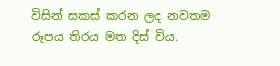විසින් සකස් කරන ලද නවතම රූපය තිරය මත දිස් විය.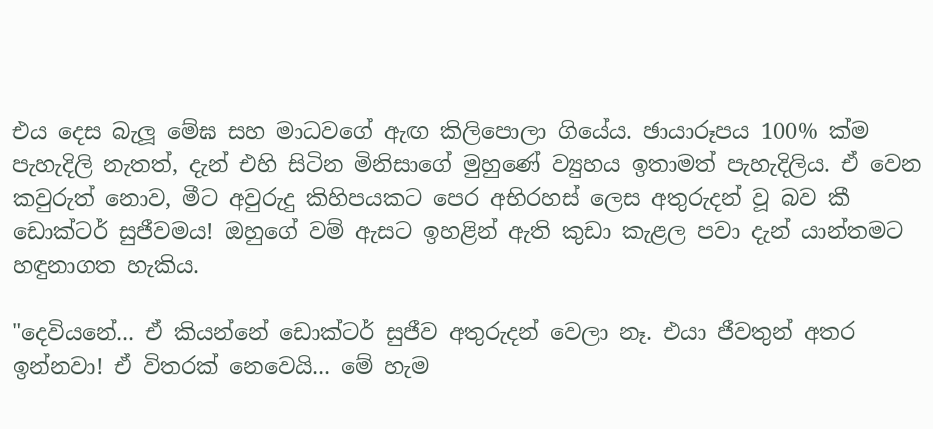එය දෙස බැලූ මේඝ සහ මාධවගේ ඇඟ කිලිපොලා ගියේය. ඡායාරූපය 100% ක්ම පැහැදිලි නැතත්, දැන් එහි සිටින මිනිසාගේ මුහුණේ ව්‍යුහය ඉතාමත් පැහැදිලිය. ඒ වෙන කවුරුත් නොව, මීට අවුරුදු කිහිපයකට පෙර අභිරහස් ලෙස අතුරුදන් වූ බව කී ඩොක්ටර් සුජීවමය! ඔහුගේ වම් ඇසට ඉහළින් ඇති කුඩා කැළල පවා දැන් යාන්තමට හඳුනාගත හැකිය.

"දෙවියනේ... ඒ කියන්නේ ඩොක්ටර් සුජීව අතුරුදන් වෙලා නෑ. එයා ජීවතුන් අතර ඉන්නවා! ඒ විතරක් නෙවෙයි... මේ හැම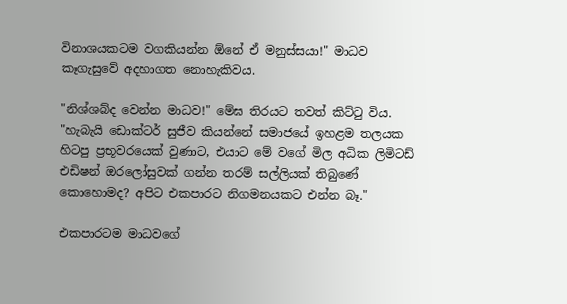විනාශයකටම වගකියන්න ඕනේ ඒ මනුස්සයා!" මාධව කෑගැසුවේ අදහාගත නොහැකිවය.

"නිශ්ශබ්ද වෙන්න මාධව!" මේඝ තිරයට තවත් කිට්ටු විය. "හැබැයි ඩොක්ටර් සුජීව කියන්නේ සමාජයේ ඉහළම තලයක හිටපු ප්‍රභූවරයෙක් වුණාට, එයාට මේ වගේ මිල අධික ලිමිටඩ් එඩිෂන් ඔරලෝසුවක් ගන්න තරම් සල්ලියක් තිබුණේ කොහොමද? අපිට එකපාරට නිගමනයකට එන්න බෑ."

එකපාරටම මාධවගේ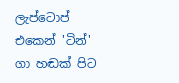ලැප්ටොප් එකෙන් 'ටින්' ගා හඬක් පිට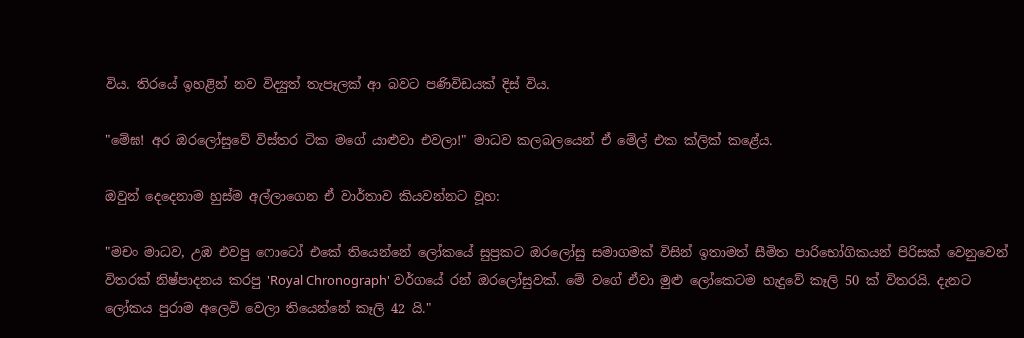විය. තිරයේ ඉහළින් නව විද්‍යුත් තැපෑලක් ආ බවට පණිවිඩයක් දිස් විය.

"මේඝ! අර ඔරලෝසුවේ විස්තර ටික මගේ යාළුවා එවලා!" මාධව කලබලයෙන් ඒ මේල් එක ක්ලික් කළේය.

ඔවුන් දෙදෙනාම හුස්ම අල්ලාගෙන ඒ වාර්තාව කියවන්නට වූහ:

"මචං මාධව, උඹ එවපු ෆොටෝ එකේ තියෙන්නේ ලෝකයේ සුප්‍රකට ඔරලෝසු සමාගමක් විසින් ඉතාමත් සීමිත පාරිභෝගිකයන් පිරිසක් වෙනුවෙන් විතරක් නිෂ්පාදනය කරපු 'Royal Chronograph' වර්ගයේ රන් ඔරලෝසුවක්. මේ වගේ ඒවා මුළු ලෝකෙටම හැදුවේ කෑලි 50 ක් විතරයි. දැනට ලෝකය පුරාම අලෙවි වෙලා තියෙන්නේ කෑලි 42 යි."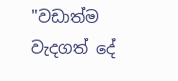"වඩාත්ම වැදගත් දේ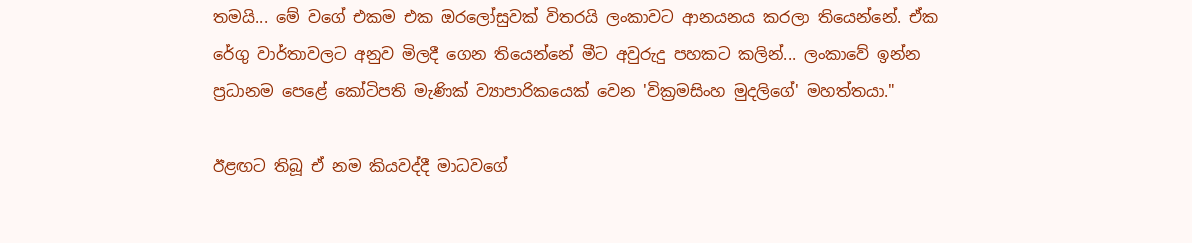තමයි... මේ වගේ එකම එක ඔරලෝසුවක් විතරයි ලංකාවට ආනයනය කරලා තියෙන්නේ. ඒක රේගු වාර්තාවලට අනුව මිලදී ගෙන තියෙන්නේ මීට අවුරුදු පහකට කලින්... ලංකාවේ ඉන්න ප්‍රධානම පෙළේ කෝටිපති මැණික් ව්‍යාපාරිකයෙක් වෙන 'වික්‍රමසිංහ මුදලිගේ' මහත්තයා."

ඊළඟට තිබූ ඒ නම කියවද්දී මාධවගේ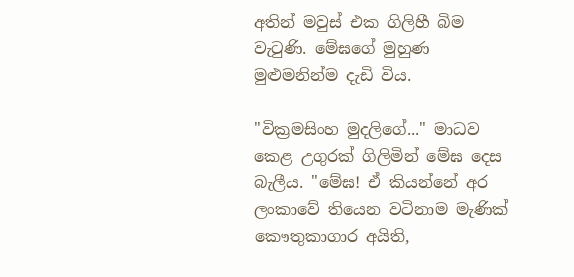අතින් මවුස් එක ගිලිහී බිම වැටුණි. මේඝගේ මුහුණ මුළුමනින්ම දැඩි විය.

"වික්‍රමසිංහ මුදලිගේ..." මාධව කෙළ උගුරක් ගිලිමින් මේඝ දෙස බැලීය. "මේඝ! ඒ කියන්නේ අර ලංකාවේ තියෙන වටිනාම මැණික් කෞතුකාගාර අයිති,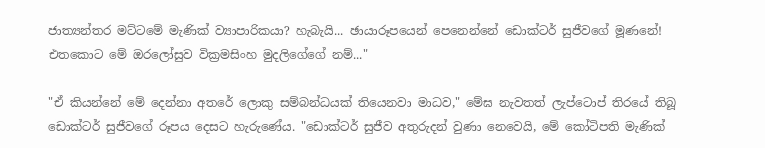ජාත්‍යන්තර මට්ටමේ මැණික් ව්‍යාපාරිකයා? හැබැයි... ඡායාරූපයෙන් පෙනෙන්නේ ඩොක්ටර් සුජීවගේ මූණනේ! එතකොට මේ ඔරලෝසුව වික්‍රමසිංහ මුදලිගේගේ නම්..."

"ඒ කියන්නේ මේ දෙන්නා අතරේ ලොකු සම්බන්ධයක් තියෙනවා මාධව," මේඝ නැවතත් ලැප්ටොප් තිරයේ තිබූ ඩොක්ටර් සුජීවගේ රූපය දෙසට හැරුණේය. "ඩොක්ටර් සුජීව අතුරුදන් වුණා නෙවෙයි, මේ කෝටිපති මැණික්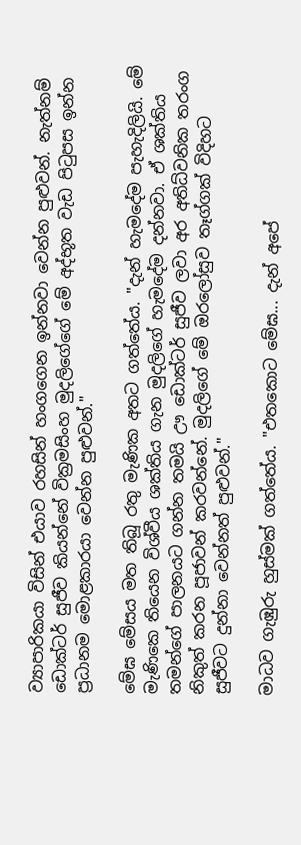ව්‍යාපාරිකයා විසින් එයාව රහසින් හංගගෙන ඉන්නවා වෙන්න පුළුවන්. නැත්නම් ඩොක්ටර් සුජීව කියන්නේ වික්‍රමසිංහ මුදලිගේගේ මේ අද්භූත වැඩ පිටුපස ඉන්න ප්‍රධානම මොළකාරයා වෙන්න පුළුවන්."

මේඝ මේසය මත තිබූ රතු මැණික අතට ගත්තේය. "දැන් හැමදේම පැහැදිලියි. මේ මැණිකෙ තියෙන විශ්වීය ශක්තිය ගැන මුදලිගේ හැමදේම දන්නවා. ඒ ශක්තිය තමන්ගේ පාලනයට ගන්න තමයි ඌ ඩොක්ටර් සුජීව ලවා අර අතිධ්වනික තරංග නිකුත් කරන පූජාවන් කරවන්නේ. මුදලිගේ මේ ඔරලෝසුව තෑග්ගක් විදිහට සුජීවට දුන්නා වෙන්නත් පුළුවන්."

මාධව ගැඹුරු හුස්මක් ගත්තේය. "එතකොට මේඝ... දැන් අපේ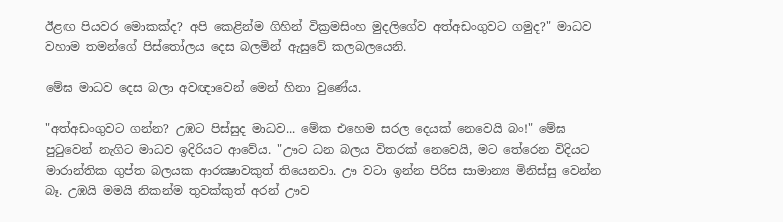ඊළඟ පියවර මොකක්ද? අපි කෙළින්ම ගිහින් වික්‍රමසිංහ මුදලිගේව අත්අඩංගුවට ගමුද?" මාධව වහාම තමන්ගේ පිස්තෝලය දෙස බලමින් ඇසුවේ කලබලයෙනි.

මේඝ මාධව දෙස බලා අවඥාවෙන් මෙන් හිනා වුණේය.

"අත්අඩංගුවට ගන්න? උඹට පිස්සුද මාධව... මේක එහෙම සරල දෙයක් නෙවෙයි බං!" මේඝ පුටුවෙන් නැගිට මාධව ඉදිරියට ආවේය. "ඌට ධන බලය විතරක් නෙවෙයි, මට තේරෙන විදියට මාරාන්තික ගුප්ත බලයක ආරක්‍ෂාවකුත් තියෙනවා. ඌ වටා ඉන්න පිරිස සාමාන්‍ය මිනිස්සු වෙන්න බෑ. උඹයි මමයි නිකන්ම තුවක්කුත් අරන් ඌව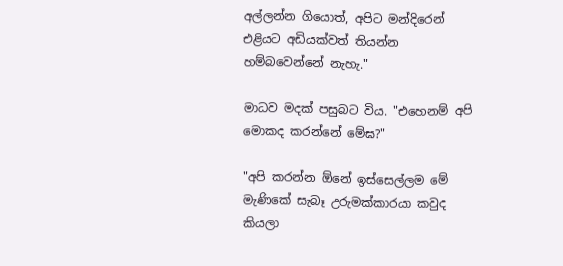අල්ලන්න ගියොත්, අපිට මන්දිරෙන් එළියට අඩියක්වත් තියන්න හම්බවෙන්නේ නැහැ."

මාධව මදක් පසුබට විය. "එහෙනම් අපි මොකද කරන්නේ මේඝ?"

"අපි කරන්න ඕනේ ඉස්සෙල්ලම මේ මැණිකේ සැබෑ උරුමක්කාරයා කවුද කියලා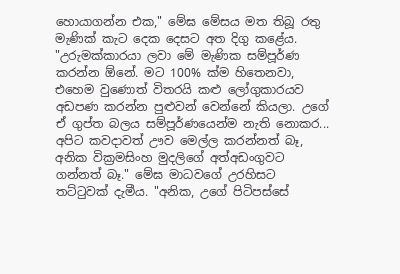හොයාගන්න එක," මේඝ මේසය මත තිබූ රතු මැණික් කැට දෙක දෙසට අත දිගු කළේය. "උරුමක්කාරයා ලවා මේ මැණික සම්පූර්ණ කරන්න ඕනේ. මට 100% ක්ම හිතෙනවා, එහෙම වුණොත් විතරයි කළු ලෝගුකාරයව අඩපණ කරන්න පුළුවන් වෙන්නේ කියලා. උගේ ඒ ගුප්ත බලය සම්පූර්ණයෙන්ම නැති නොකර... අපිට කවදාවත් ඌව මෙල්ල කරන්නත් බෑ, අනික වික්‍රමසිංහ මුදලිගේ අත්අඩංගුවට ගන්නත් බෑ." මේඝ මාධවගේ උරහිසට තට්ටුවක් දැමීය. "අනික, උගේ පිටිපස්සේ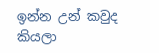ඉන්න උන් කවුද කියලා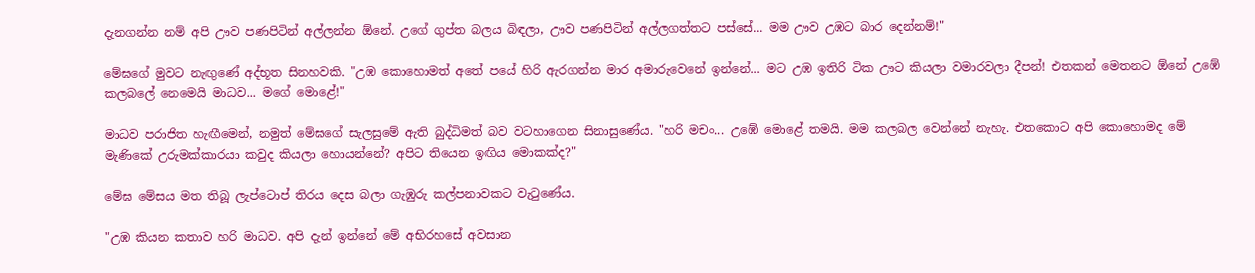දැනගන්න නම් අපි ඌව පණපිටින් අල්ලන්න ඕනේ. උගේ ගුප්ත බලය බිඳලා, ඌව පණපිටින් අල්ලගත්තට පස්සේ... මම ඌව උඹට බාර දෙන්නම්!"

මේඝගේ මුවට නැඟුණේ අද්භූත සිනහවකි. "උඹ කොහොමත් අතේ පයේ හිරි ඇරගන්න මාර අමාරුවෙනේ ඉන්නේ... මට උඹ ඉතිරි ටික ඌට කියලා වමාරවලා දීපන්! එතකන් මෙතනට ඕනේ උඹේ කලබලේ නෙමෙයි මාධව... මගේ මොළේ!"

මාධව පරාජිත හැඟීමෙන්, නමුත් මේඝගේ සැලසුමේ ඇති බුද්ධිමත් බව වටහාගෙන සිනාසුණේය. "හරි මචං... උඹේ මොළේ තමයි. මම කලබල වෙන්නේ නැහැ. එතකොට අපි කොහොමද මේ මැණිකේ උරුමක්කාරයා කවුද කියලා හොයන්නේ? අපිට තියෙන ඉඟිය මොකක්ද?"

මේඝ මේසය මත තිබූ ලැප්ටොප් තිරය දෙස බලා ගැඹුරු කල්පනාවකට වැටුණේය.

"උඹ කියන කතාව හරි මාධව. අපි දැන් ඉන්නේ මේ අභිරහසේ අවසාන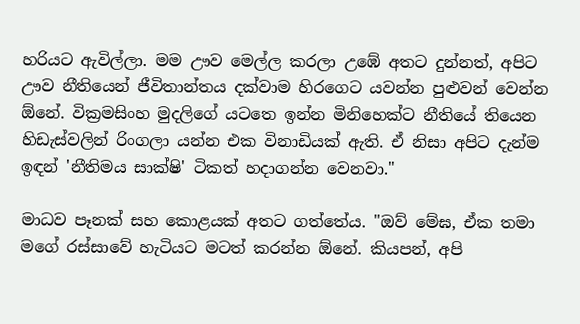හරියට ඇවිල්ලා. මම ඌව මෙල්ල කරලා උඹේ අතට දුන්නත්, අපිට ඌව නීතියෙන් ජීවිතාන්තය දක්වාම හිරගෙට යවන්න පුළුවන් වෙන්න ඕනේ. වික්‍රමසිංහ මුදලිගේ යටතෙ ඉන්න මිනිහෙක්ට නීතියේ තියෙන හිඩැස්වලින් රිංගලා යන්න එක විනාඩියක් ඇති. ඒ නිසා අපිට දැන්ම ඉඳන් 'නීතිමය සාක්ෂි' ටිකත් හදාගන්න වෙනවා."

මාධව පෑනක් සහ කොළයක් අතට ගත්තේය. "ඔව් මේඝ, ඒක තමා මගේ රස්සාවේ හැටියට මටත් කරන්න ඕනේ. කියපන්, අපි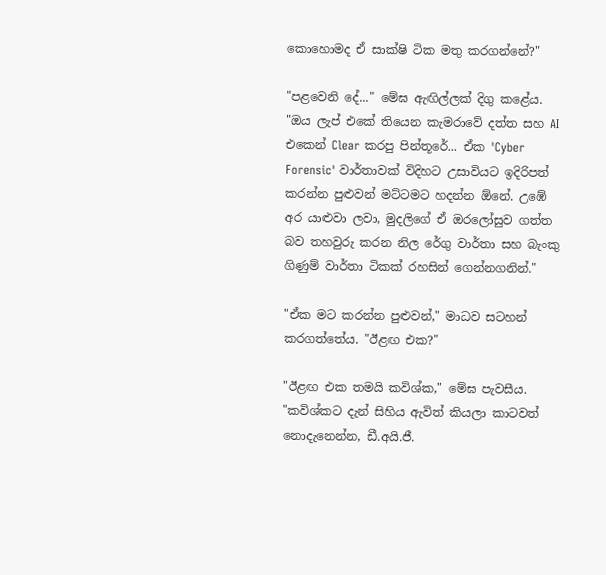කොහොමද ඒ සාක්ෂි ටික මතු කරගන්නේ?"

"පළවෙනි දේ..." මේඝ ඇඟිල්ලක් දිගු කළේය. "ඔය ලැප් එකේ තියෙන කැමරාවේ දත්ත සහ AI එකෙන් Clear කරපු පින්තූරේ... ඒක 'Cyber Forensic' වාර්තාවක් විදිහට උසාවියට ඉදිරිපත් කරන්න පුළුවන් මට්ටමට හදන්න ඕනේ. උඹේ අර යාළුවා ලවා, මුදලිගේ ඒ ඔරලෝසුව ගත්ත බව තහවුරු කරන නිල රේගු වාර්තා සහ බැංකු ගිණුම් වාර්තා ටිකක් රහසින් ගෙන්නගනින්."

"ඒක මට කරන්න පුළුවන්," මාධව සටහන් කරගත්තේය. "ඊළඟ එක?"

"ඊළඟ එක තමයි කවිශ්ක," මේඝ පැවසීය. "කවිශ්කට දැන් සිහිය ඇවිත් කියලා කාටවත් නොදැනෙන්න, ඩී.අයි.ජී.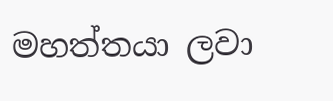මහත්තයා ලවා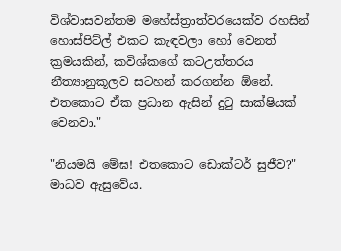විශ්වාසවන්තම මහේස්ත්‍රාත්වරයෙක්ව රහසින් හොස්පිට්ල් එකට කැඳවලා හෝ වෙනත් ක්‍රමයකින්, කවිශ්කගේ කටඋත්තරය නීත්‍යානුකූලව සටහන් කරගන්න ඕනේ. එතකොට ඒක ප්‍රධාන ඇසින් දුටු සාක්ෂියක් වෙනවා."

"නියමයි මේඝ! එතකොට ඩොක්ටර් සුජීව?" මාධව ඇසුවේය.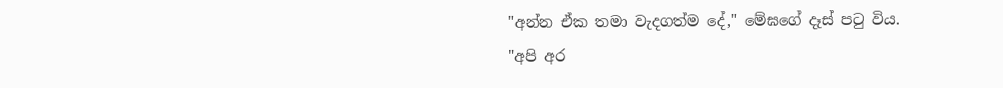"අන්න ඒක තමා වැදගත්ම දේ," මේඝගේ දෑස් පටු විය. "අපි අර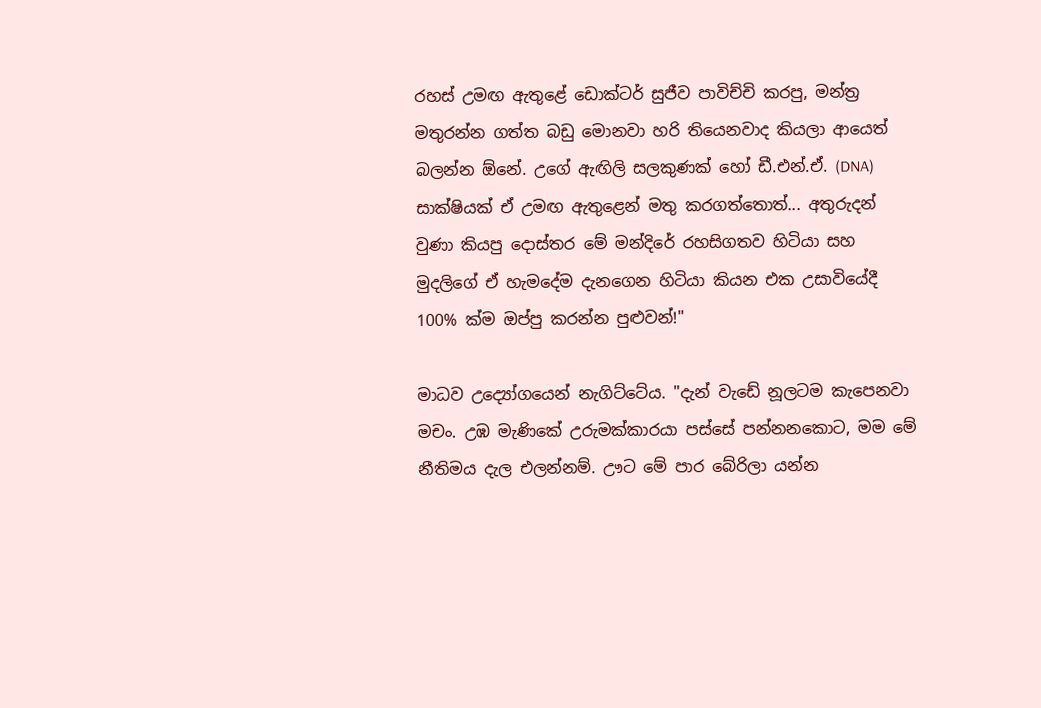රහස් උමඟ ඇතුළේ ඩොක්ටර් සුජීව පාවිච්චි කරපු, මන්ත්‍ර මතුරන්න ගත්ත බඩු මොනවා හරි තියෙනවාද කියලා ආයෙත් බලන්න ඕනේ. උගේ ඇඟිලි සලකුණක් හෝ ඩී.එන්.ඒ. (DNA) සාක්ෂියක් ඒ උමඟ ඇතුළෙන් මතු කරගත්තොත්... අතුරුදන් වුණා කියපු දොස්තර මේ මන්දිරේ රහසිගතව හිටියා සහ මුදලිගේ ඒ හැමදේම දැනගෙන හිටියා කියන එක උසාවියේදී 100% ක්ම ඔප්පු කරන්න පුළුවන්!"

මාධව උද්‍යෝගයෙන් නැගිට්ටේය. "දැන් වැඩේ නූලටම කැපෙනවා මචං. උඹ මැණිකේ උරුමක්කාරයා පස්සේ පන්නනකොට, මම මේ නීතිමය දැල එලන්නම්. ඌට මේ පාර බේරිලා යන්න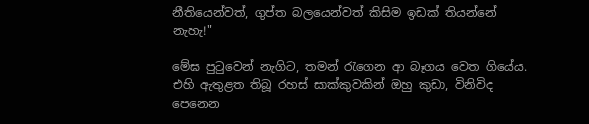නීතියෙන්වත්, ගුප්ත බලයෙන්වත් කිසිම ඉඩක් තියන්නේ නැහැ!"

මේඝ පුටුවෙන් නැගිට, තමන් රැගෙන ආ බෑගය වෙත ගියේය. එහි ඇතුළත තිබූ රහස් සාක්කුවකින් ඔහු කුඩා, විනිවිද පෙනෙන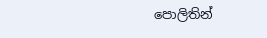පොලිතින්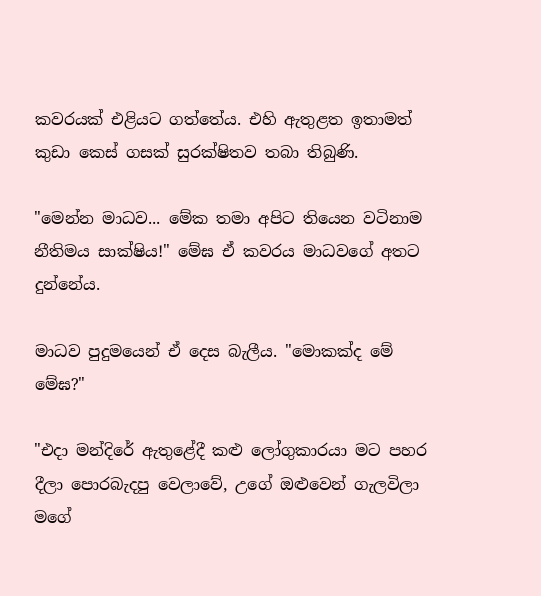කවරයක් එළියට ගත්තේය. එහි ඇතුළත ඉතාමත් කුඩා කෙස් ගසක් සුරක්ෂිතව තබා තිබුණි.

"මෙන්න මාධව... මේක තමා අපිට තියෙන වටිනාම නීතිමය සාක්ෂිය!" මේඝ ඒ කවරය මාධවගේ අතට දුන්නේය.

මාධව පුදුමයෙන් ඒ දෙස බැලීය. "මොකක්ද මේ මේඝ?"

"එදා මන්දිරේ ඇතුළේදී කළු ලෝගුකාරයා මට පහර දීලා පොරබැදපු වෙලාවේ, උගේ ඔළුවෙන් ගැලවිලා මගේ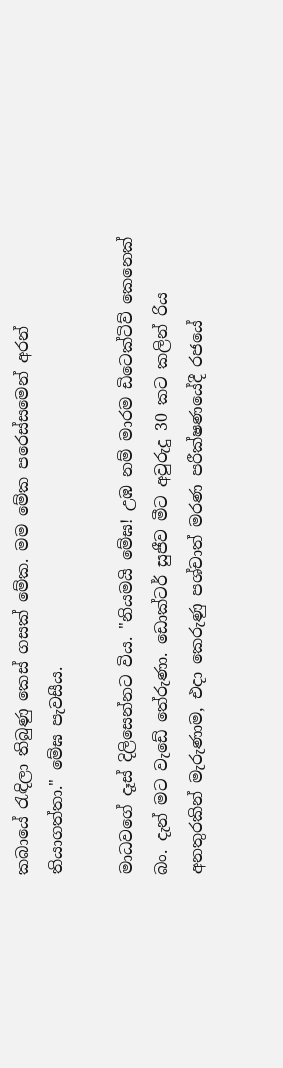කබායේ රැඳිලා තිබුණු කෙස් ගසක් මේක. මම මේක පරෙස්සමෙන් අරන් තියාගත්තා." මේඝ පැවසීය.

මාධවගේ දෑස් දිලිසෙන්නට විය. "නියමයි මේඝ! උඹ නම් මාරම ඩිටෙක්ටිව් කෙනෙක් බං. දැන් මට වැඩේ තේරුණා. ඩොක්ටර් සුජීව මීට අවුරුදු 30 කට කලින් රිය අනතුරකින් මැරුණාම, එදා කෙරුණු පශ්චාත් මරණ පරීක්ෂණයේදී රජයේ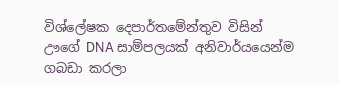විශ්ලේෂක දෙපාර්තමේන්තුව විසින් ඌගේ DNA සාම්පලයක් අනිවාර්යයෙන්ම ගබඩා කරලා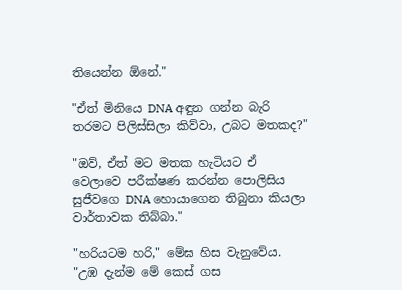තියෙන්න ඕනේ."

"ඒත් මිනියෙ DNA අඳුන ගන්න බැරි තරමට පිලිස්සිලා කිව්වා, උබට මතකද?"

"ඔව්, ඒත් මට මතක හැටියට ඒ වෙලාවෙ පරීක්ෂණ කරන්න පොලිසිය සුජීවගෙ DNA හොයාගෙන තිබුනා කියලා වාර්තාවක තිබ්බා."

"හරියටම හරි," මේඝ හිස වැනුවේය. "උඹ දැන්ම මේ කෙස් ගස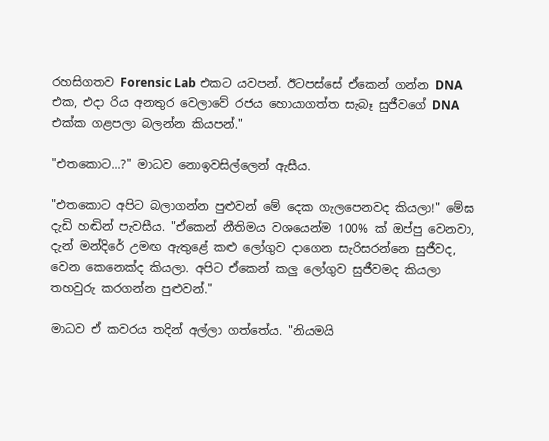රහසිගතව Forensic Lab එකට යවපන්. ඊටපස්සේ ඒකෙන් ගන්න DNA එක, එදා රිය අනතුර වෙලාවේ රජය හොයාගත්ත සැබෑ සුජීවගේ DNA එක්ක ගළපලා බලන්න කියපන්."

"එතකොට...?" මාධව නොඉවසිල්ලෙන් ඇසීය.

"එතකොට අපිට බලාගන්න පුළුවන් මේ දෙක ගැලපෙනවද කියලා!" මේඝ දැඩි හඬින් පැවසීය. "ඒකෙන් නීතිමය වශයෙන්ම 100% ක් ඔප්පු වෙනවා, දැන් මන්දිරේ උමඟ ඇතුළේ කළු ලෝගුව දාගෙන සැරිසරන්නෙ සුජීවද, වෙන කෙනෙක්ද කියලා. අපිට ඒකෙන් කලු ලෝගුව සුජීවමද කියලා තහවුරු කරගන්න පුළුවන්."

මාධව ඒ කවරය තදින් අල්ලා ගත්තේය. "නියමයි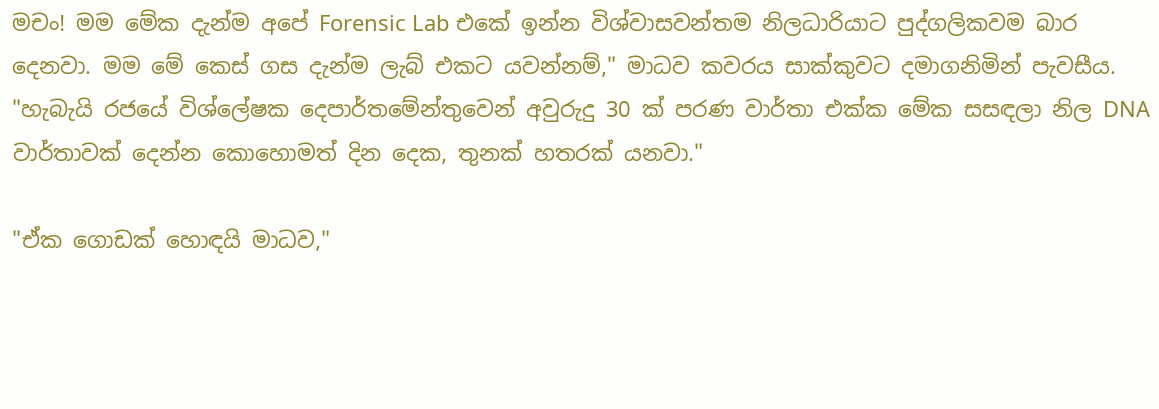මචං! මම මේක දැන්ම අපේ Forensic Lab එකේ ඉන්න විශ්වාසවන්තම නිලධාරියාට පුද්ගලිකවම බාර දෙනවා. මම මේ කෙස් ගස දැන්ම ලැබ් එකට යවන්නම්," මාධව කවරය සාක්කුවට දමාගනිමින් පැවසීය. "හැබැයි රජයේ විශ්ලේෂක දෙපාර්තමේන්තුවෙන් අවුරුදු 30 ක් පරණ වාර්තා එක්ක මේක සසඳලා නිල DNA වාර්තාවක් දෙන්න කොහොමත් දින දෙක, තුනක් හතරක් යනවා."

"ඒක ගොඩක් හොඳයි මාධව,"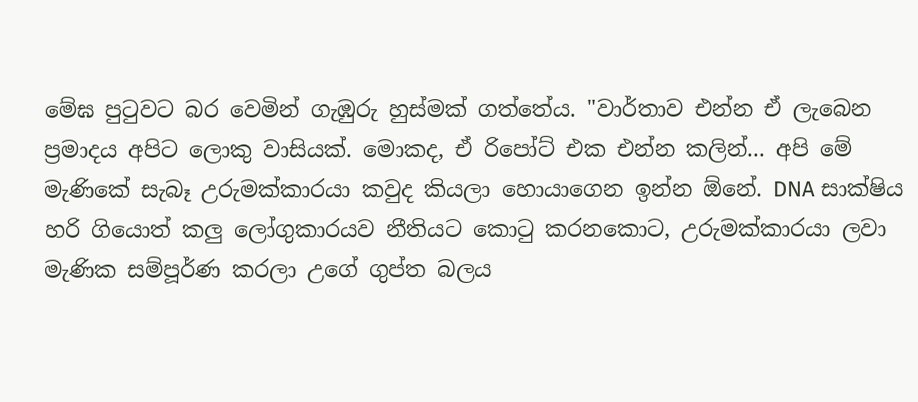මේඝ පුටුවට බර වෙමින් ගැඹුරු හුස්මක් ගත්තේය. "වාර්තාව එන්න ඒ ලැබෙන ප්‍රමාදය අපිට ලොකු වාසියක්. මොකද, ඒ රිපෝට් එක එන්න කලින්... අපි මේ මැණිකේ සැබෑ උරුමක්කාරයා කවුද කියලා හොයාගෙන ඉන්න ඕනේ. DNA සාක්ෂිය හරි ගියොත් කලු ලෝගුකාරයව නීතියට කොටු කරනකොට, උරුමක්කාරයා ලවා මැණික සම්පූර්ණ කරලා උගේ ගුප්ත බලය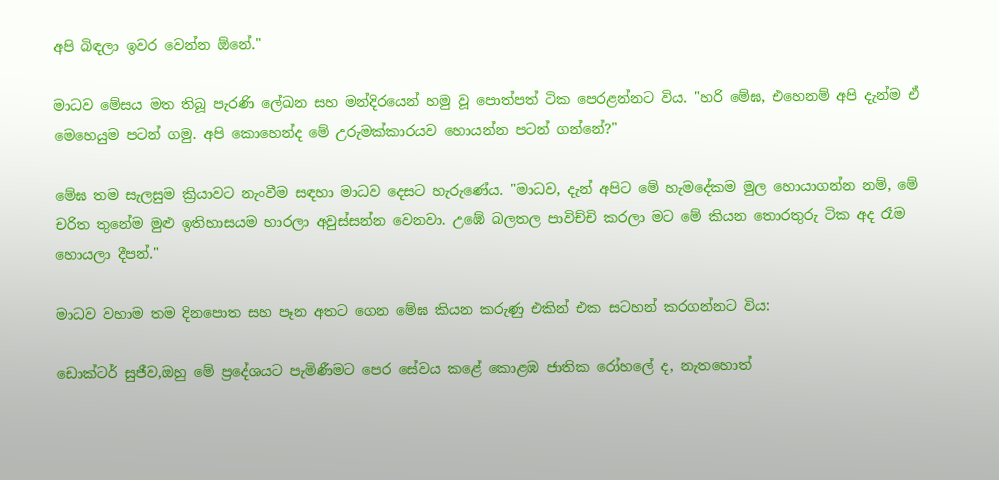අපි බිඳලා ඉවර වෙන්න ඕනේ."

මාධව මේසය මත තිබූ පැරණි ලේඛන සහ මන්දිරයෙන් හමු වූ පොත්පත් ටික පෙරළන්නට විය. "හරි මේඝ, එහෙනම් අපි දැන්ම ඒ මෙහෙයුම පටන් ගමු. අපි කොහෙන්ද මේ උරුමක්කාරයව හොයන්න පටන් ගන්නේ?"

මේඝ තම සැලසුම ක්‍රියාවට නැංවීම සඳහා මාධව දෙසට හැරුණේය. "මාධව, දැන් අපිට මේ හැමදේකම මුල හොයාගන්න නම්, මේ චරිත තුනේම මුළු ඉතිහාසයම හාරලා අවුස්සන්න වෙනවා. උඹේ බලතල පාවිච්චි කරලා මට මේ කියන තොරතුරු ටික අද රෑම හොයලා දීපන්."

මාධව වහාම තම දිනපොත සහ පෑන අතට ගෙන මේඝ කියන කරුණු එකින් එක සටහන් කරගන්නට විය:

ඩොක්ටර් සුජීව,ඔහු මේ ප්‍රදේශයට පැමිණීමට පෙර සේවය කළේ කොළඹ ජාතික රෝහලේ ද, නැතහොත්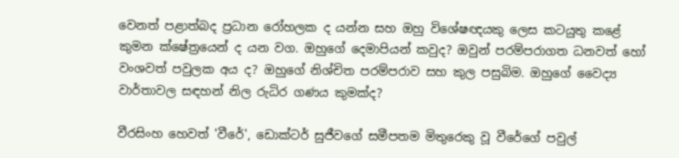වෙනත් පළාත්බද ප්‍රධාන රෝහලක ද යන්න සහ ඔහු විශේෂඥයකු ලෙස කටයුතු කළේ කුමන ක්ෂේත්‍රයෙන් ද යන වග. ඔහුගේ දෙමාපියන් කවුද? ඔවුන් පරම්පරාගත ධනවත් හෝ වංශවත් පවුලක අය ද? ඔහුගේ නිශ්චිත පරම්පරාව සහ කුල පසුබිම. ඔහුගේ වෛද්‍ය වාර්තාවල සඳහන් නිල රුධිර ගණය කුමක්ද?

වීරසිංහ හෙවත් 'වීරේ', ඩොක්ටර් සුජීවගේ සමීපතම මිතුරෙකු වූ වීරේගේ පවුල්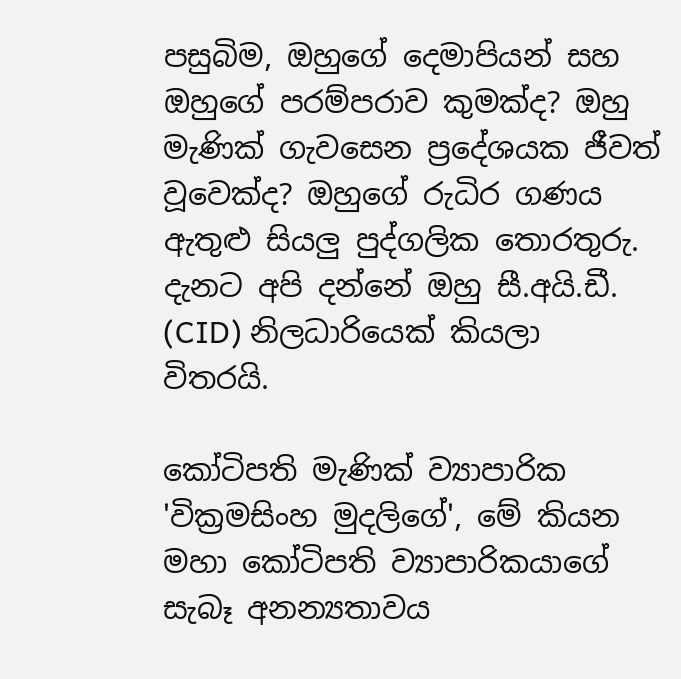පසුබිම, ඔහුගේ දෙමාපියන් සහ ඔහුගේ පරම්පරාව කුමක්ද? ඔහු මැණික් ගැවසෙන ප්‍රදේශයක ජීවත් වූවෙක්ද? ඔහුගේ රුධිර ගණය ඇතුළු සියලු පුද්ගලික තොරතුරු. දැනට අපි දන්නේ ඔහු සී.අයි.ඩී. (CID) නිලධාරියෙක් කියලා විතරයි.

කෝටිපති මැණික් ව්‍යාපාරික 'වික්‍රමසිංහ මුදලිගේ', මේ කියන මහා කෝටිපති ව්‍යාපාරිකයාගේ සැබෑ අනන්‍යතාවය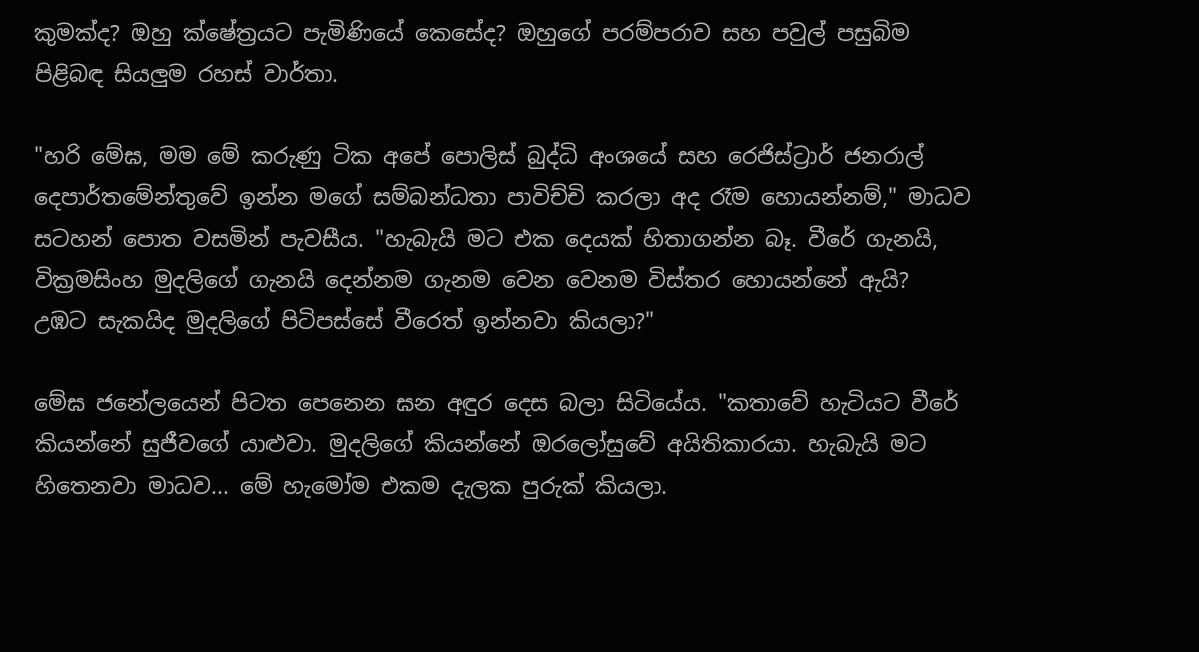කුමක්ද? ඔහු ක්ෂේත්‍රයට පැමිණියේ කෙසේද? ඔහුගේ පරම්පරාව සහ පවුල් පසුබිම පිළිබඳ සියලුම රහස් වාර්තා.

"හරි මේඝ, මම මේ කරුණු ටික අපේ පොලිස් බුද්ධි අංශයේ සහ රෙජිස්ට්‍රාර් ජනරාල් දෙපාර්තමේන්තුවේ ඉන්න මගේ සම්බන්ධතා පාවිච්චි කරලා අද රෑම හොයන්නම්," මාධව සටහන් පොත වසමින් පැවසීය. "හැබැයි මට එක දෙයක් හිතාගන්න බෑ. වීරේ ගැනයි, වික්‍රමසිංහ මුදලිගේ ගැනයි දෙන්නම ගැනම වෙන වෙනම විස්තර හොයන්නේ ඇයි? උඹට සැකයිද මුදලිගේ පිටිපස්සේ වීරෙත් ඉන්නවා කියලා?"

මේඝ ජනේලයෙන් පිටත පෙනෙන ඝන අඳුර දෙස බලා සිටියේය. "කතාවේ හැටියට වීරේ කියන්නේ සුජීවගේ යාළුවා. මුදලිගේ කියන්නේ ඔරලෝසුවේ අයිතිකාරයා. හැබැයි මට හිතෙනවා මාධව... මේ හැමෝම එකම දැලක පුරුක් කියලා.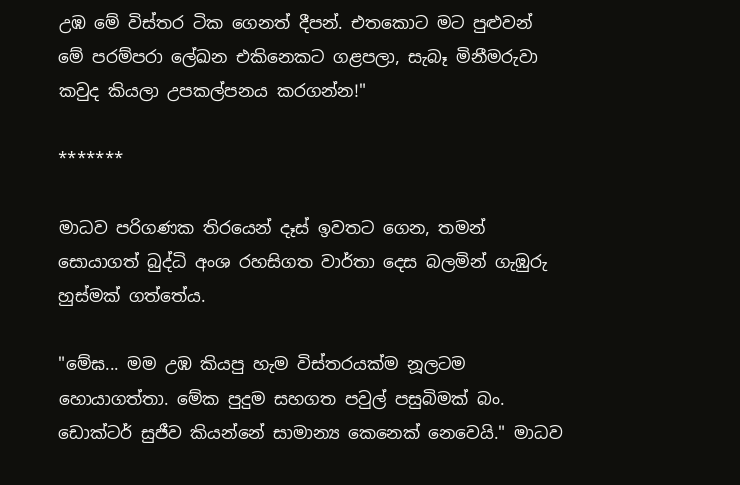උඹ මේ විස්තර ටික ගෙනත් දීපන්. එතකොට මට පුළුවන් මේ පරම්පරා ලේඛන එකිනෙකට ගළපලා, සැබෑ මිනීමරුවා කවුද කියලා උපකල්පනය කරගන්න!"

*******

මාධව පරිගණක තිරයෙන් දෑස් ඉවතට ගෙන, තමන් සොයාගත් බුද්ධි අංශ රහසිගත වාර්තා දෙස බලමින් ගැඹුරු හුස්මක් ගත්තේය.

"මේඝ... මම උඹ කියපු හැම විස්තරයක්ම නූලටම හොයාගත්තා. මේක පුදුම සහගත පවුල් පසුබිමක් බං. ඩොක්ටර් සුජීව කියන්නේ සාමාන්‍ය කෙනෙක් නෙවෙයි." මාධව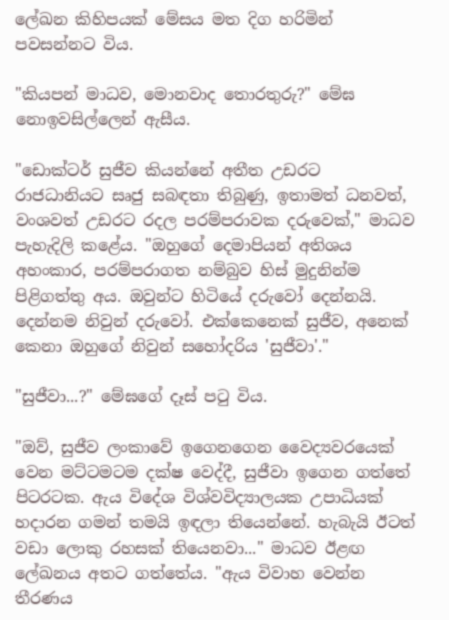ලේඛන කිහිපයක් මේසය මත දිග හරිමින් පවසන්නට විය.

"කියපන් මාධව, මොනවාද තොරතුරු?" මේඝ නොඉවසිල්ලෙන් ඇසීය.

"ඩොක්ටර් සුජීව කියන්නේ අතීත උඩරට රාජධානියට සෘජු සබඳතා තිබුණු, ඉතාමත් ධනවත්, වංශවත් උඩරට රදල පරම්පරාවක දරුවෙක්," මාධව පැහැදිලි කළේය. "ඔහුගේ දෙමාපියන් අතිශය අහංකාර, පරම්පරාගත නම්බුව හිස් මුදුනින්ම පිළිගත්තු අය. ඔවුන්ට හිටියේ දරුවෝ දෙන්නයි. දෙන්නම නිවුන් දරුවෝ. එක්කෙනෙක් සුජීව, අනෙක් කෙනා ඔහුගේ නිවුන් සහෝදරිය 'සුජීවා'."

"සුජීවා...?" මේඝගේ දෑස් පටු විය.

"ඔව්, සුජීව ලංකාවේ ඉගෙනගෙන වෛද්‍යවරයෙක් වෙන මට්ටමටම දක්ෂ වෙද්දී, සුජීවා ඉගෙන ගත්තේ පිටරටක. ඇය විදේශ විශ්වවිද්‍යාලයක උපාධියක් හදාරන ගමන් තමයි ඉඳලා තියෙන්නේ. හැබැයි ඊටත් වඩා ලොකු රහසක් තියෙනවා..." මාධව ඊළඟ ලේඛනය අතට ගත්තේය. "ඇය විවාහ වෙන්න තීරණය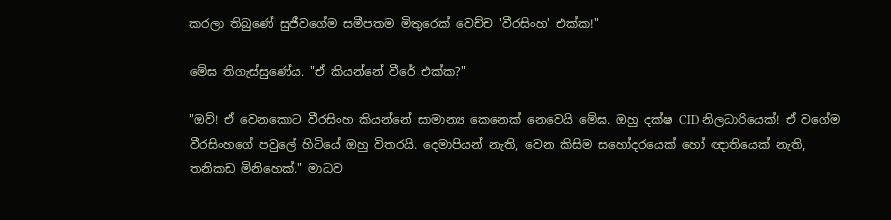කරලා තිබුණේ සුජීවගේම සමීපතම මිතුරෙක් වෙච්ච 'වීරසිංහ' එක්ක!"

මේඝ තිගැස්සුණේය. "ඒ කියන්නේ වීරේ එක්ක?"

"ඔව්! ඒ වෙනකොට වීරසිංහ කියන්නේ සාමාන්‍ය කෙනෙක් නෙවෙයි මේඝ. ඔහු දක්ෂ CID නිලධාරියෙක්! ඒ වගේම වීරසිංහගේ පවුලේ හිටියේ ඔහු විතරයි. දෙමාපියන් නැති, වෙන කිසිම සහෝදරයෙක් හෝ ඥාතියෙක් නැති, තනිකඩ මිනිහෙක්." මාධව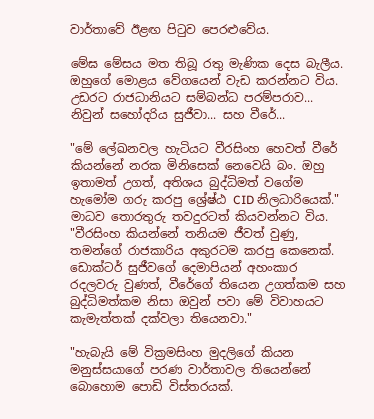වාර්තාවේ ඊළඟ පිටුව පෙරළුවේය.

මේඝ මේසය මත තිබූ රතු මැණික දෙස බැලීය. ඔහුගේ මොළය වේගයෙන් වැඩ කරන්නට විය. උඩරට රාජධානියට සම්බන්ධ පරම්පරාව... නිවුන් සහෝදරිය සුජීවා... සහ වීරේ...

"මේ ලේඛනවල හැටියට වීරසිංහ හෙවත් වීරේ කියන්නේ නරක මිනිසෙක් නෙවෙයි බං. ඔහු ඉතාමත් උගත්, අතිශය බුද්ධිමත් වගේම හැමෝම ගරු කරපු ශ්‍රේෂ්ඨ CID නිලධාරියෙක්." මාධව තොරතුරු තවදුරටත් කියවන්නට විය. "වීරසිංහ කියන්නේ තනියම ජීවත් වුණු, තමන්ගේ රාජකාරිය අකුරටම කරපු කෙනෙක්. ඩොක්ටර් සුජීවගේ දෙමාපියන් අහංකාර රදලවරු වුණත්, වීරේගේ තියෙන උගත්කම සහ බුද්ධිමත්කම නිසා ඔවුන් පවා මේ විවාහයට කැමැත්තක් දක්වලා තියෙනවා."

"හැබැයි මේ වික්‍රමසිංහ මුදලිගේ කියන මනුස්සයාගේ පරණ වාර්තාවල තියෙන්නේ බොහොම පොඩි විස්තරයක්.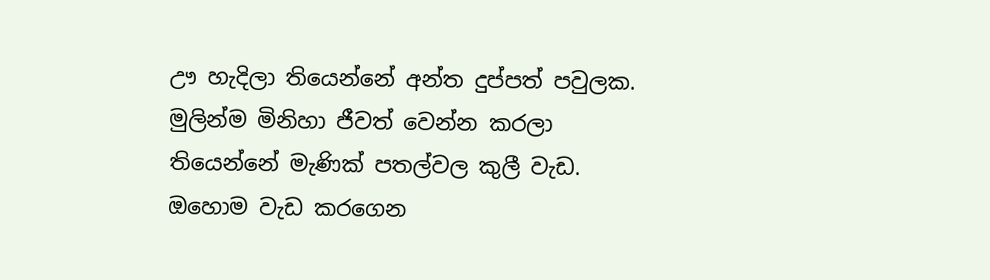ඌ හැදිලා තියෙන්නේ අන්ත දුප්පත් පවුලක. මුලින්ම මිනිහා ජීවත් වෙන්න කරලා තියෙන්නේ මැණික් පතල්වල කුලී වැඩ. ඔහොම වැඩ කරගෙන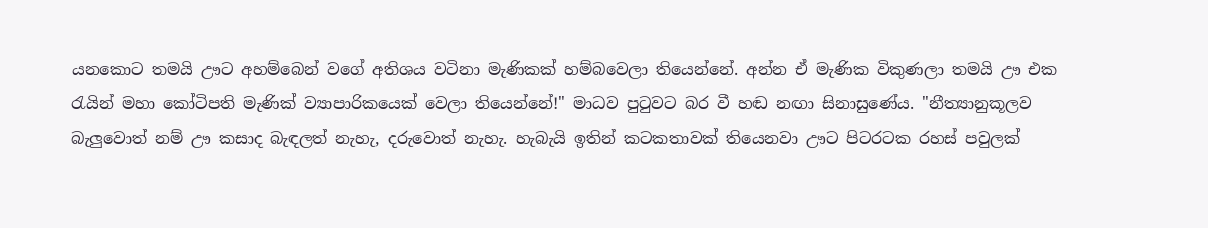යනකොට තමයි ඌට අහම්බෙන් වගේ අතිශය වටිනා මැණිකක් හම්බවෙලා තියෙන්නේ. අන්න ඒ මැණික විකුණලා තමයි ඌ එක රැයින් මහා කෝටිපති මැණික් ව්‍යාපාරිකයෙක් වෙලා තියෙන්නේ!" මාධව පුටුවට බර වී හඬ නඟා සිනාසුණේය. "නීත්‍යානුකූලව බැලුවොත් නම් ඌ කසාද බැඳලත් නැහැ, දරුවොත් නැහැ. හැබැයි ඉතින් කටකතාවක් තියෙනවා ඌට පිටරටක රහස් පවුලක්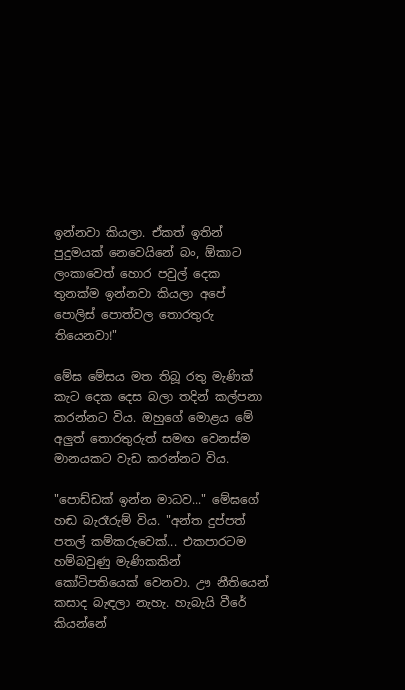ඉන්නවා කියලා. ඒකත් ඉතින් පුදුමයක් නෙවෙයිනේ බං, ඕකාට ලංකාවෙත් හොර පවුල් දෙක තුනක්ම ඉන්නවා කියලා අපේ පොලිස් පොත්වල තොරතුරු තියෙනවා!"

මේඝ මේසය මත තිබූ රතු මැණික් කැට දෙක දෙස බලා තදින් කල්පනා කරන්නට විය. ඔහුගේ මොළය මේ අලුත් තොරතුරුත් සමඟ වෙනස්ම මානයකට වැඩ කරන්නට විය.

"පොඩ්ඩක් ඉන්න මාධව..." මේඝගේ හඬ බැරෑරුම් විය. "අන්ත දුප්පත් පතල් කම්කරුවෙක්... එකපාරටම හම්බවුණු මැණිකකින් කෝටිපතියෙක් වෙනවා. ඌ නීතියෙන් කසාද බැඳලා නැහැ. හැබැයි වීරේ කියන්නේ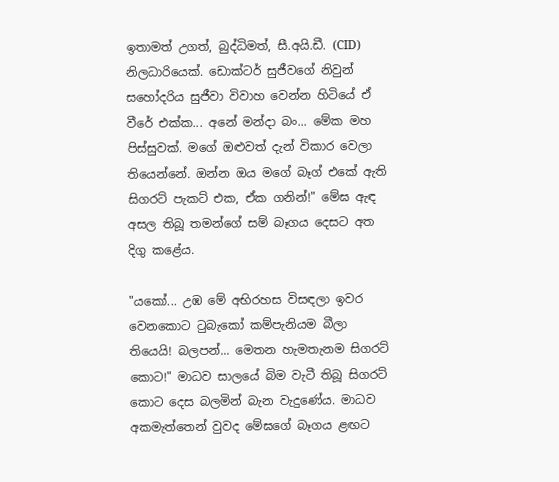ඉතාමත් උගත්, බුද්ධිමත්, සී.අයි.ඩී. (CID) නිලධාරියෙක්. ඩොක්ටර් සුජීවගේ නිවුන් සහෝදරිය සුජීවා විවාහ වෙන්න හිටියේ ඒ වීරේ එක්ක... අනේ මන්දා බං... මේක මහ පිස්සුවක්. මගේ ඔළුවත් දැන් විකාර වෙලා තියෙන්නේ. ඔන්න ඔය මගේ බෑග් එකේ ඇති සිගරට් පැකට් එක, ඒක ගනින්!" මේඝ ඇඳ අසල තිබූ තමන්ගේ සම් බෑගය දෙසට අත දිගු කළේය.

"යකෝ... උඹ මේ අභිරහස විසඳලා ඉවර වෙනකොට ටුබැකෝ කම්පැනියම බීලා තියෙයි! බලපන්... මෙතන හැමතැනම සිගරට් කොට!" මාධව සාලයේ බිම වැටී තිබූ සිගරට් කොට දෙස බලමින් බැන වැදුණේය. මාධව අකමැත්තෙන් වුවද මේඝගේ බෑගය ළඟට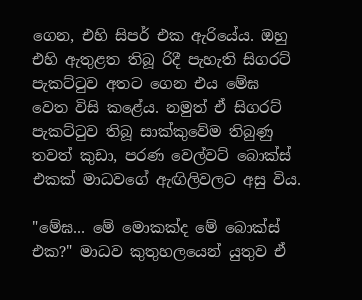ගෙන, එහි සිපර් එක ඇරියේය. ඔහු එහි ඇතුළත තිබූ රිදී පැහැති සිගරට් පැකට්ටුව අතට ගෙන එය මේඝ වෙත විසි කළේය. නමුත් ඒ සිගරට් පැකට්ටුව තිබූ සාක්කුවේම තිබුණු තවත් කුඩා, පරණ වෙල්වට් බොක්ස් එකක් මාධවගේ ඇඟිලිවලට අසු විය.

"මේඝ... මේ මොකක්ද මේ බොක්ස් එක?" මාධව කුතුහලයෙන් යුතුව ඒ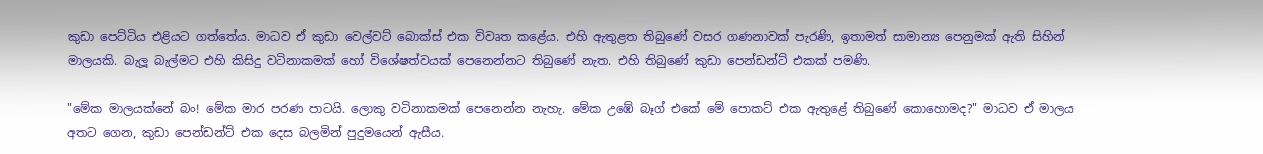කුඩා පෙට්ටිය එළියට ගත්තේය. මාධව ඒ කුඩා වෙල්වට් බොක්ස් එක විවෘත කළේය. එහි ඇතුළත තිබුණේ වසර ගණනාවක් පැරණි, ඉතාමත් සාමාන්‍ය පෙනුමක් ඇති සිහින් මාලයකි. බැලූ බැල්මට එහි කිසිදු වටිනාකමක් හෝ විශේෂත්වයක් පෙනෙන්නට තිබුණේ නැත. එහි තිබුණේ කුඩා පෙන්ඩන්ට් එකක් පමණි.

"මේක මාලයක්නේ බං! මේක මාර පරණ පාටයි. ලොකු වටිනාකමක් පෙනෙන්න නැහැ. මේක උඹේ බෑග් එකේ මේ පොකට් එක ඇතුළේ තිබුණේ කොහොමද?" මාධව ඒ මාලය අතට ගෙන, කුඩා පෙන්ඩන්ට් එක දෙස බලමින් පුදුමයෙන් ඇසීය.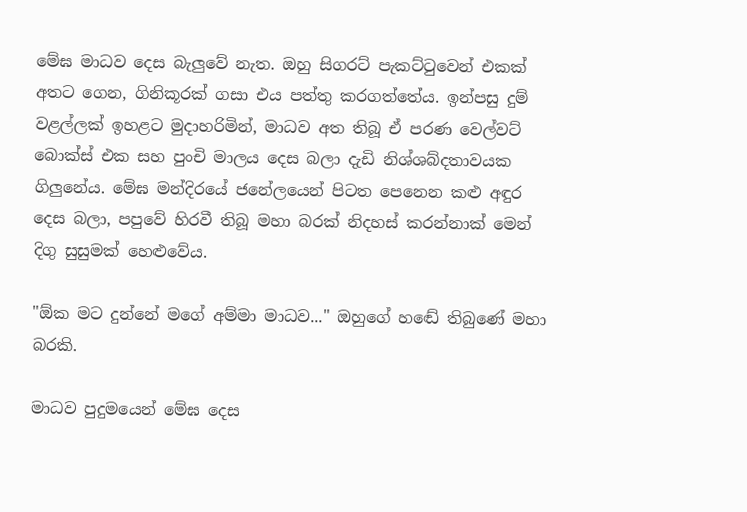මේඝ මාධව දෙස බැලුවේ නැත. ඔහු සිගරට් පැකට්ටුවෙන් එකක් අතට ගෙන, ගිනිකූරක් ගසා එය පත්තු කරගත්තේය. ඉන්පසු දුම් වළල්ලක් ඉහළට මුදාහරිමින්, මාධව අත තිබූ ඒ පරණ වෙල්වට් බොක්ස් එක සහ පුංචි මාලය දෙස බලා දැඩි නිශ්ශබ්දතාවයක ගිලුනේය. මේඝ මන්දිරයේ ජනේලයෙන් පිටත පෙනෙන කළු අඳුර දෙස බලා, පපුවේ හිරවී තිබූ මහා බරක් නිදහස් කරන්නාක් මෙන් දිගු සුසුමක් හෙළුවේය.

"ඕක මට දුන්නේ මගේ අම්මා මාධව..." ඔහුගේ හඬේ තිබුණේ මහා බරකි.

මාධව පුදුමයෙන් මේඝ දෙස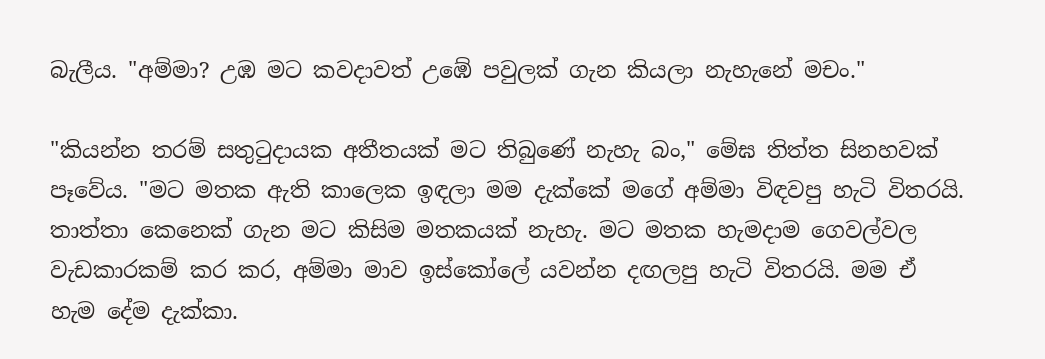බැලීය. "අම්මා? උඹ මට කවදාවත් උඹේ පවුලක් ගැන කියලා නැහැනේ මචං."

"කියන්න තරම් සතුටුදායක අතීතයක් මට තිබුණේ නැහැ බං," මේඝ තිත්ත සිනහවක් පෑවේය. "මට මතක ඇති කාලෙක ඉඳලා මම දැක්කේ මගේ අම්මා විඳවපු හැටි විතරයි. තාත්තා කෙනෙක් ගැන මට කිසිම මතකයක් නැහැ. මට මතක හැමදාම ගෙවල්වල වැඩකාරකම් කර කර, අම්මා මාව ඉස්කෝලේ යවන්න දඟලපු හැටි විතරයි. මම ඒ හැම දේම දැක්කා.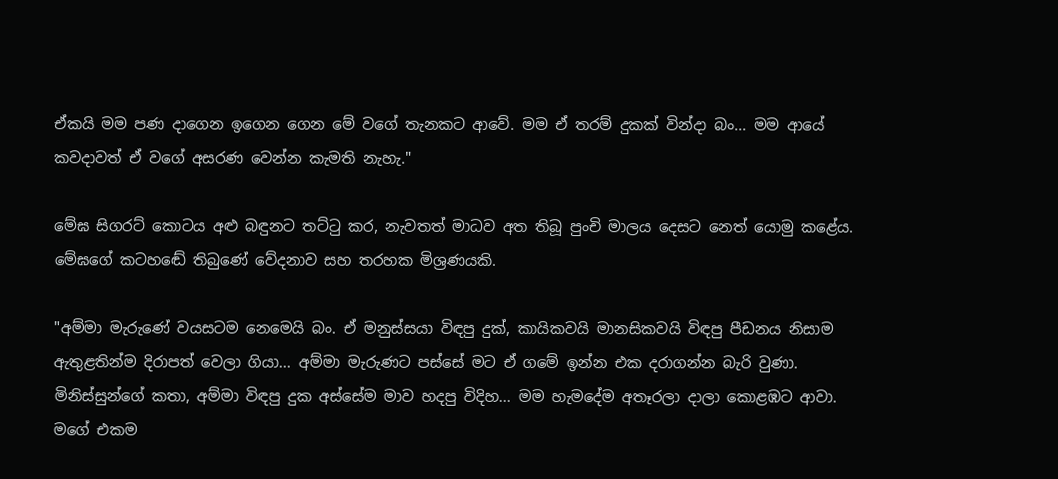ඒකයි මම පණ දාගෙන ඉගෙන ගෙන මේ වගේ තැනකට ආවේ. මම ඒ තරම් දුකක් වින්දා බං... මම ආයේ කවදාවත් ඒ වගේ අසරණ වෙන්න කැමති නැහැ."

මේඝ සිගරට් කොටය අළු බඳුනට තට්ටු කර, නැවතත් මාධව අත තිබූ පුංචි මාලය දෙසට නෙත් යොමු කළේය. මේඝගේ කටහඬේ තිබුණේ වේදනාව සහ තරහක මිශ්‍රණයකි.

"අම්මා මැරුණේ වයසටම නෙමෙයි බං. ඒ මනුස්සයා විඳපු දුක්, කායිකවයි මානසිකවයි විඳපු පීඩනය නිසාම ඇතුළතින්ම දිරාපත් වෙලා ගියා... අම්මා මැරුණට පස්සේ මට ඒ ගමේ ඉන්න එක දරාගන්න බැරි වුණා. මිනිස්සුන්ගේ කතා, අම්මා විඳපු දුක අස්සේම මාව හදපු විදිහ... මම හැමදේම අතෑරලා දාලා කොළඹට ආවා. මගේ එකම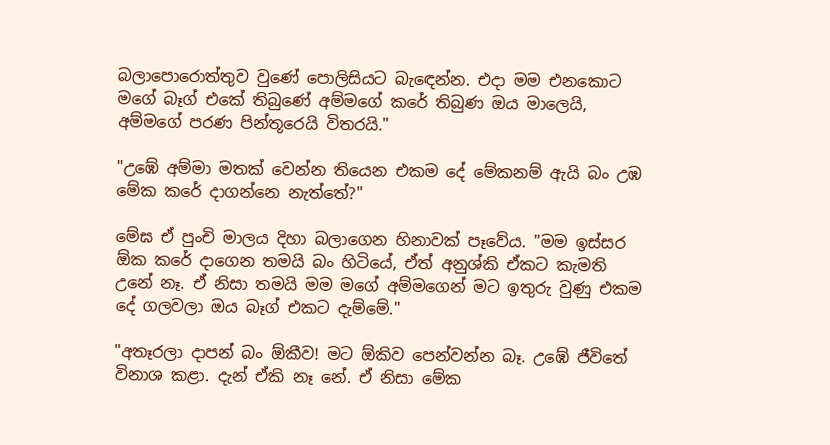බලාපොරොත්තුව වුණේ පොලිසියට බැඳෙන්න. එදා මම එනකොට මගේ බෑග් එකේ තිබුණේ අම්මගේ කරේ තිබුණ ඔය මාලෙයි, අම්මගේ පරණ පින්තූරෙයි විතරයි."

"උඹේ අම්මා මතක් වෙන්න තියෙන එකම දේ මේකනම් ඇයි බං උඹ මේක කරේ දාගන්නෙ නැත්තේ?"

මේඝ ඒ පුංචි මාලය දිහා බලාගෙන හිනාවක් පෑවේය. "මම ඉස්සර ඕක කරේ දාගෙන තමයි බං හිටියේ, ඒත් අනුශ්කි ඒකට කැමති උනේ නෑ. ඒ නිසා තමයි මම මගේ අම්මගෙන් මට ඉතුරු වුණු එකම දේ ගලවලා ඔය බෑග් එකට දැම්මේ."

"අතෑරලා දාපන් බං ඕකීව! මට ඕකිව පෙන්වන්න බෑ. උඹේ ජීවිතේ විනාශ කළා. දැන් ඒකි නෑ නේ. ඒ නිසා මේක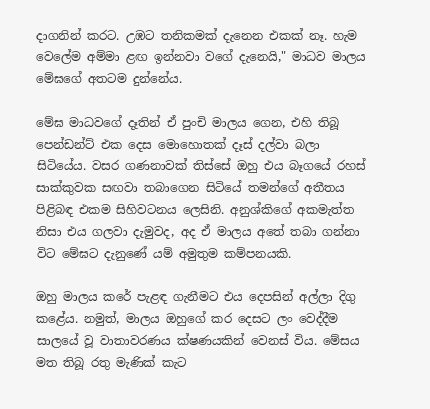දාගනින් කරට. උඹට තනිකමක් දැනෙන එකක් නෑ. හැම වෙලේම අම්මා ළඟ ඉන්නවා වගේ දැනෙයි," මාධව මාලය මේඝගේ අතටම දුන්නේය.

මේඝ මාධවගේ දෑතින් ඒ පුංචි මාලය ගෙන, එහි තිබූ පෙන්ඩන්ට් එක දෙස මොහොතක් දෑස් දල්වා බලා සිටියේය. වසර ගණනාවක් තිස්සේ ඔහු එය බෑගයේ රහස් සාක්කුවක සඟවා තබාගෙන සිටියේ තමන්ගේ අතීතය පිළිබඳ එකම සිහිවටනය ලෙසිනි. අනුශ්කිගේ අකමැත්ත නිසා එය ගලවා දැමුවද, අද ඒ මාලය අතේ තබා ගන්නා විට මේඝට දැනුණේ යම් අමුතුම කම්පනයකි.

ඔහු මාලය කරේ පැළඳ ගැනීමට එය දෙපසින් අල්ලා දිගු කළේය. නමුත්, මාලය ඔහුගේ කර දෙසට ලං වෙද්දීම සාලයේ වූ වාතාවරණය ක්ෂණයකින් වෙනස් විය. මේසය මත තිබූ රතු මැණික් කැට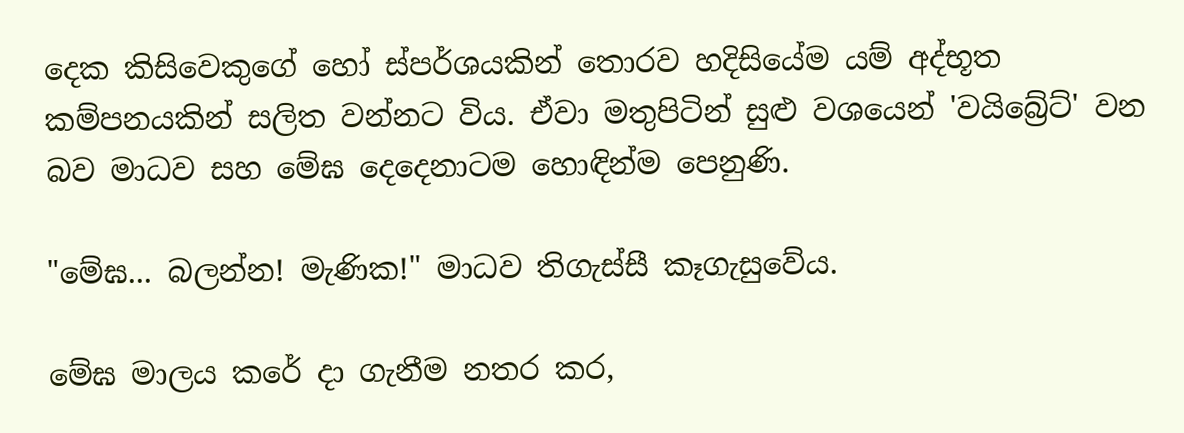දෙක කිසිවෙකුගේ හෝ ස්පර්ශයකින් තොරව හදිසියේම යම් අද්භූත කම්පනයකින් සලිත වන්නට විය. ඒවා මතුපිටින් සුළු වශයෙන් 'වයිබ්‍රේට්' වන බව මාධව සහ මේඝ දෙදෙනාටම හොඳින්ම පෙනුණි.

"මේඝ... බලන්න! මැණික!" මාධව තිගැස්සී කෑගැසුවේය.

මේඝ මාලය කරේ දා ගැනීම නතර කර,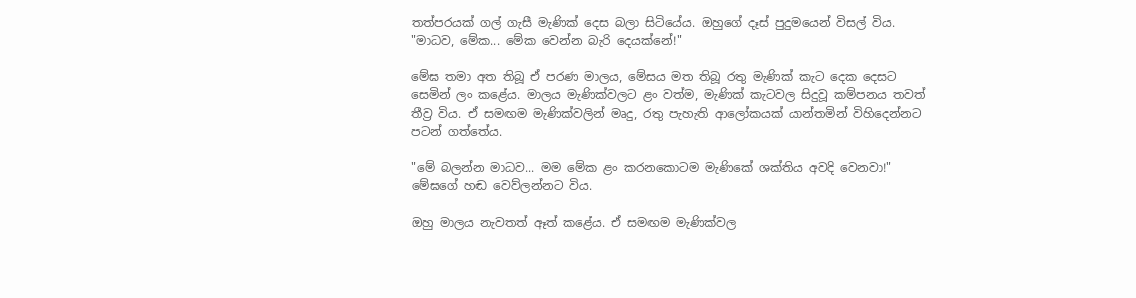තත්පරයක් ගල් ගැසී මැණික් දෙස බලා සිටියේය. ඔහුගේ දෑස් පුදුමයෙන් විසල් විය. "මාධව, මේක... මේක වෙන්න බැරි දෙයක්නේ!"

මේඝ තමා අත තිබූ ඒ පරණ මාලය, මේසය මත තිබූ රතු මැණික් කැට දෙක දෙසට සෙමින් ලං කළේය. මාලය මැණික්වලට ළං වත්ම, මැණික් කැටවල සිදුවූ කම්පනය තවත් තීව්‍ර විය. ඒ සමඟම මැණික්වලින් මෘදු, රතු පැහැති ආලෝකයක් යාන්තමින් විහිදෙන්නට පටන් ගත්තේය.

"මේ බලන්න මාධව... මම මේක ළං කරනකොටම මැණිකේ ශක්තිය අවදි වෙනවා!" මේඝගේ හඬ වෙව්ලන්නට විය.

ඔහු මාලය නැවතත් ඈත් කළේය. ඒ සමඟම මැණික්වල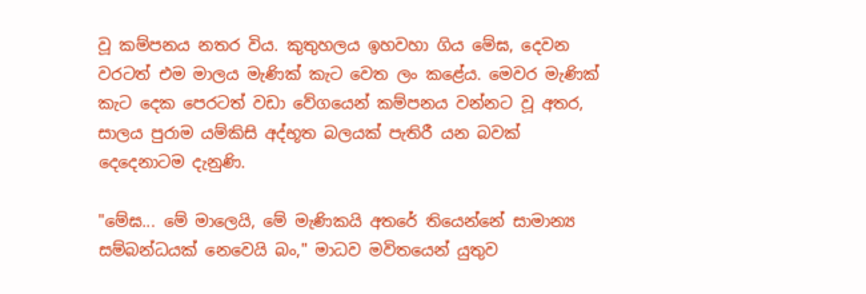වූ කම්පනය නතර විය. කුතුහලය ඉහවහා ගිය මේඝ, දෙවන වරටත් එම මාලය මැණික් කැට වෙත ලං කළේය. මෙවර මැණික් කැට දෙක පෙරටත් වඩා වේගයෙන් කම්පනය වන්නට වූ අතර, සාලය පුරාම යම්කිසි අද්භූත බලයක් පැතිරී යන බවක් දෙදෙනාටම දැනුණි.

"මේඝ... මේ මාලෙයි, මේ මැණිකයි අතරේ තියෙන්නේ සාමාන්‍ය සම්බන්ධයක් නෙවෙයි බං," මාධව මවිතයෙන් යුතුව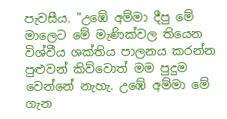පැවසීය. "උඹේ අම්මා දීපු මේ මාලෙට මේ මැණික්වල තියෙන විශ්වීය ශක්තිය පාලනය කරන්න පුළුවන් කිව්වොත් මම පුදුම වෙන්නේ නැහැ. උඹේ අම්මා මේ ගැන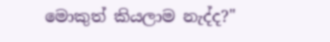මොකුත් කියලාම නැද්ද?"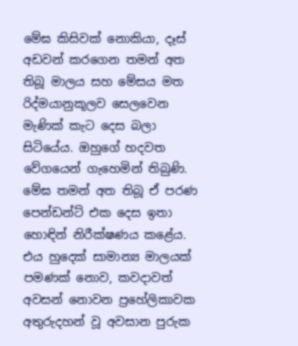මේඝ කිසිවක් නොකියා, දෑස් අඩවන් කරගෙන තමන් අත තිබූ මාලය සහ මේසය මත රිද්මයානුකූලව සෙලවෙන මැණික් කැට දෙස බලා සිටියේය. ඔහුගේ හදවත වේගයෙන් ගැහෙමින් තිබුණි. මේඝ තමන් අත තිබූ ඒ පරණ පෙන්ඩන්ට් එක දෙස ඉතා හොඳින් නිරීක්ෂණය කළේය. එය හුදෙක් සාමාන්‍ය මාලයක් පමණක් නොව, කවදාවත් අවසන් නොවන ප්‍රහේලිකාවක අතුරුදහන් වූ අවසාන පුරුක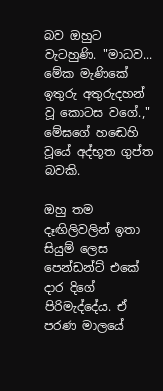බව ඔහුට වැටහුණි. "මාධව... මේක මැණිකේ ඉතුරු අතුරුදහන් වූ කොටස වගේ.," මේඝගේ හඬෙහි වූයේ අද්භූත ගුප්ත බවකි.

ඔහු තම දෑඟිලිවලින් ඉතා සියුම් ලෙස පෙන්ඩන්ට් එකේ දාර දිගේ පිරිමැද්දේය. ඒ පරණ මාලයේ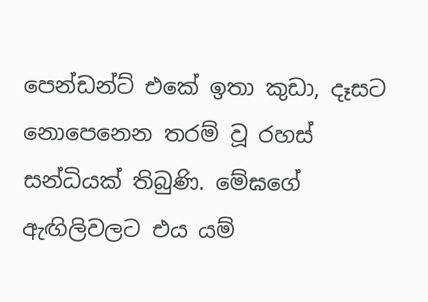පෙන්ඩන්ට් එකේ ඉතා කුඩා, දෑසට නොපෙනෙන තරම් වූ රහස් සන්ධියක් තිබුණි. මේඝගේ ඇඟිලිවලට එය යම්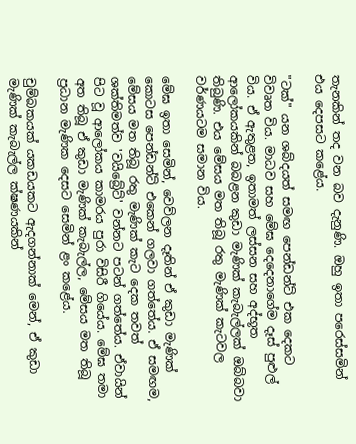තැනකින් තද වන බව දැනුණි. ඔහු ඉතා පරෙස්සමින් එය දෙපසට කළේය.

"ටක්" යන ශබ්දයත් සමඟ පෙන්ඩන්ට් එක දෙකට විවෘත විය. මාධව සහ මේඝ දෙදෙනාගේම දෑස් පුළුල් විය. ඒ ඇතුළත, ඉතාමත් ලස්සන සහ අද්භූත ආලෝකයකින් බබළන කුඩා මැණික් කැබැල්ලක් ඔබ්බවා තිබුණි. එය මේසය මත තිබූ රතු මැණික් කැටවල වර්ණයටම සමාන විය.

මේඝ ඉතා සෙමින්, වෙව්ලන දෑතින් ඒ කුඩා මැණික් කොටස පෙන්ඩන්ට් එකෙන් ගලවා ගත්තේය. ඒ සමඟම, මේසය මත තිබූ රතු මැණික් කැට දෙක තවත් ශක්තිමත්ව 'වයිබ්‍රේට්' වන්නට පටන් ගත්තේය. ඒවායින් පිට වූ ආලෝකය කාමරය පුරා විසිරී ගියේය. මේඝ තමා අත තිබූ ඒ කුඩා මැණික් කැබැල්ල, මේසය මත තිබූ ප්‍රධාන මැණික දෙසට සෙමින් ළං කළේය.

චුම්බකයක් යකඩයකට ඇදගන්නාක් මෙන්, ඒ කුඩා මැණික් කැබැල්ල ක්ෂණයකින්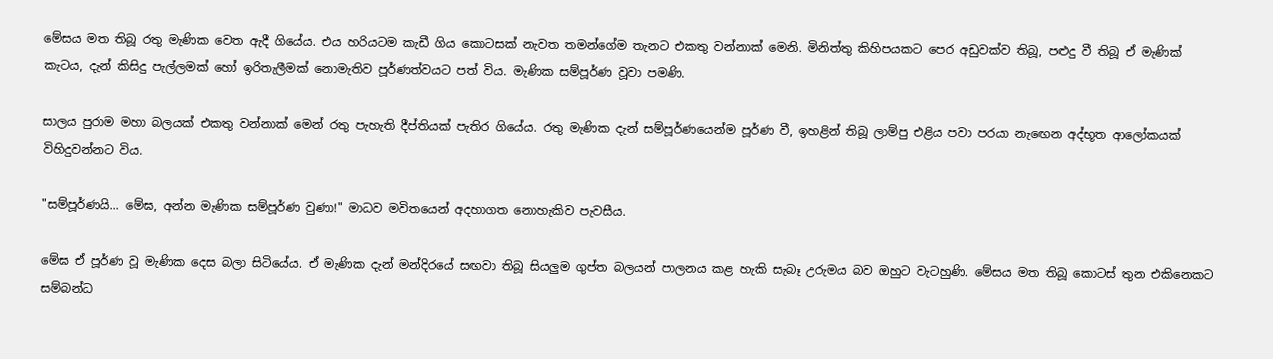මේසය මත තිබූ රතු මැණික වෙත ඇදී ගියේය. එය හරියටම කැඩී ගිය කොටසක් නැවත තමන්ගේම තැනට එකතු වන්නාක් මෙනි. මිනිත්තු කිහිපයකට පෙර අඩුවක්ව තිබූ, පළුදු වී තිබූ ඒ මැණික් කැටය, දැන් කිසිදු පැල්ලමක් හෝ ඉරිතැලීමක් නොමැතිව පූර්ණත්වයට පත් විය. මැණික සම්පූර්ණ වූවා පමණි.

සාලය පුරාම මහා බලයක් එකතු වන්නාක් මෙන් රතු පැහැති දීප්තියක් පැතිර ගියේය. රතු මැණික දැන් සම්පූර්ණයෙන්ම පූර්ණ වී, ඉහළින් තිබූ ලාම්පු එළිය පවා පරයා නැඟෙන අද්භූත ආලෝකයක් විහිදුවන්නට විය.

"සම්පූර්ණයි... මේඝ, අන්න මැණික සම්පූර්ණ වුණා!" මාධව මවිතයෙන් අදහාගත නොහැකිව පැවසීය.

මේඝ ඒ පූර්ණ වූ මැණික දෙස බලා සිටියේය. ඒ මැණික දැන් මන්දිරයේ සඟවා තිබූ සියලුම ගුප්ත බලයන් පාලනය කළ හැකි සැබෑ උරුමය බව ඔහුට වැටහුණි. මේසය මත තිබූ කොටස් තුන එකිනෙකට සම්බන්ධ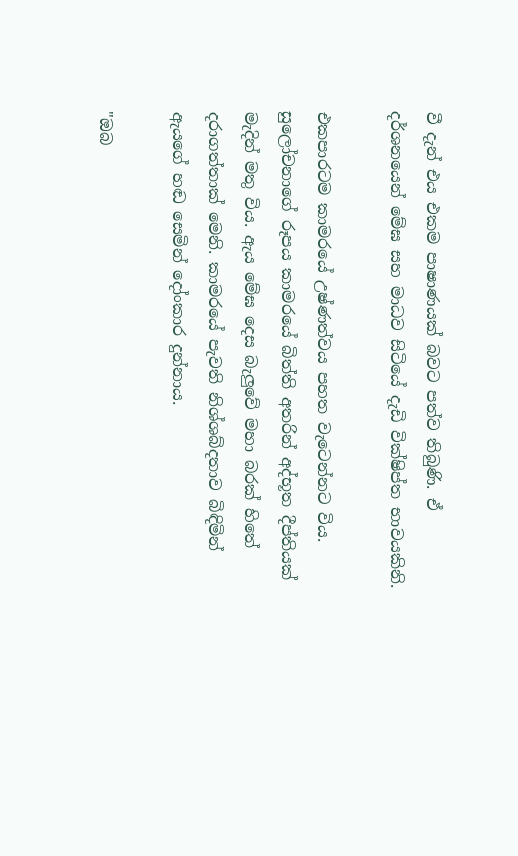වී දැන් එය එකම පාෂාණයක් බවට පත්ව තිබුණි. ඒ දර්ශනයෙන් මේඝ සහ මාධව සිටියේ දැඩි වික්ෂිප්ත භාවයකිනි.

එකපාරටම කාමරයේ උෂ්ණත්වය පහත වැටෙන්නට විය. සුලෝචනාගේ රූපය කාමරයේ බිත්ති අතරින් අද්භූත දීප්තියක් මැදින් මතු විය. ඇය මේඝ දෙස බැලුවේ මහා බරක් හිතේ දරාගත්තාක් මෙනි. කාමරයේ පැවති නිශ්ශබ්දතාව බිඳිමින් ඇයගේ හඬ සෙමින් දෝංකාර දුන්නාය.

"ඔබ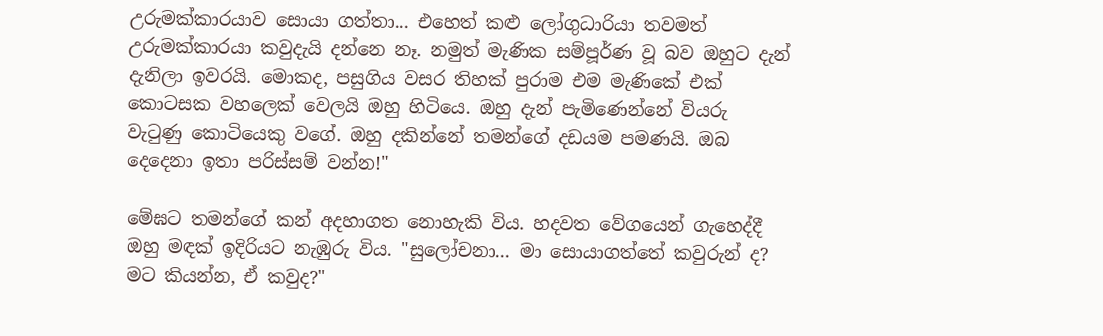උරුමක්කාරයාව සොයා ගත්තා... එහෙත් කළු ලෝගුධාරියා තවමත් උරුමක්කාරයා කවුදැයි දන්නෙ නෑ. නමුත් මැණික සම්පූර්ණ වූ බව ඔහුට දැන් දැනිලා ඉවරයි. මොකද, පසුගිය වසර තිහක් පුරාම එම මැණිකේ එක් කොටසක වහලෙක් වෙලයි ඔහු හිටියෙ. ඔහු දැන් පැමිණෙන්නේ වියරු වැටුණු කොටියෙකු වගේ. ඔහු දකින්නේ තමන්ගේ දඩයම පමණයි. ඔබ දෙදෙනා ඉතා පරිස්සම් වන්න!"

මේඝට තමන්ගේ කන් අදහාගත නොහැකි විය. හදවත වේගයෙන් ගැහෙද්දී ඔහු මඳක් ඉදිරියට නැඹුරු විය. "සුලෝචනා... මා සොයාගත්තේ කවුරුන් ද? මට කියන්න, ඒ කවුද?"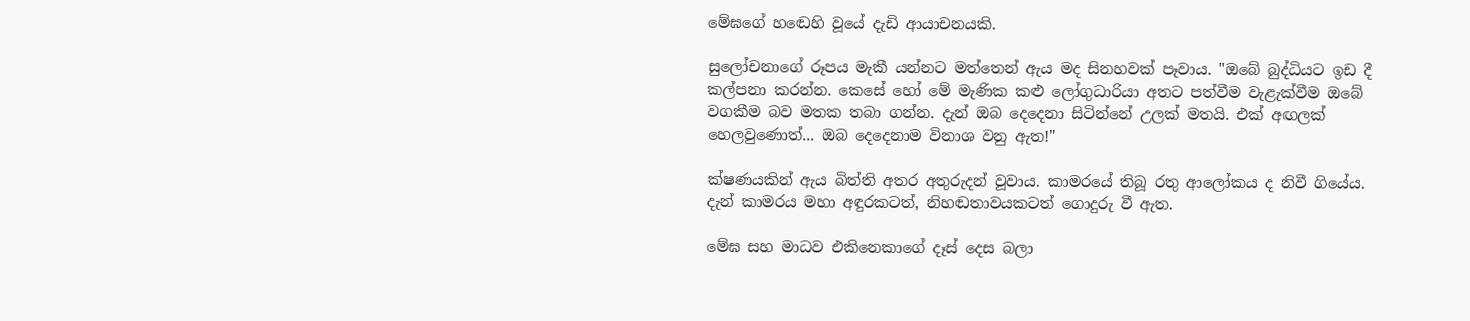මේඝගේ හඬෙහි වූයේ දැඩි ආයාචනයකි.

සුලෝචනාගේ රූපය මැකී යන්නට මත්තෙන් ඇය මද සිනහවක් පෑවාය. "ඔබේ බුද්ධියට ඉඩ දී කල්පනා කරන්න. කෙසේ හෝ මේ මැණික කළු ලෝගුධාරියා අතට පත්වීම වැළැක්වීම ඔබේ වගකීම බව මතක තබා ගන්න. දැන් ඔබ දෙදෙනා සිටින්නේ උලක් මතයි. එක් අඟලක් හෙලවුණොත්... ඔබ දෙදෙනාම විනාශ වනු ඇත!"

ක්ෂණයකින් ඇය බිත්ති අතර අතුරුදන් වූවාය. කාමරයේ තිබූ රතු ආලෝකය ද නිවී ගියේය. දැන් කාමරය මහා අඳුරකටත්, නිහඬතාවයකටත් ගොදුරු වී ඇත.

මේඝ සහ මාධව එකිනෙකාගේ දෑස් දෙස බලා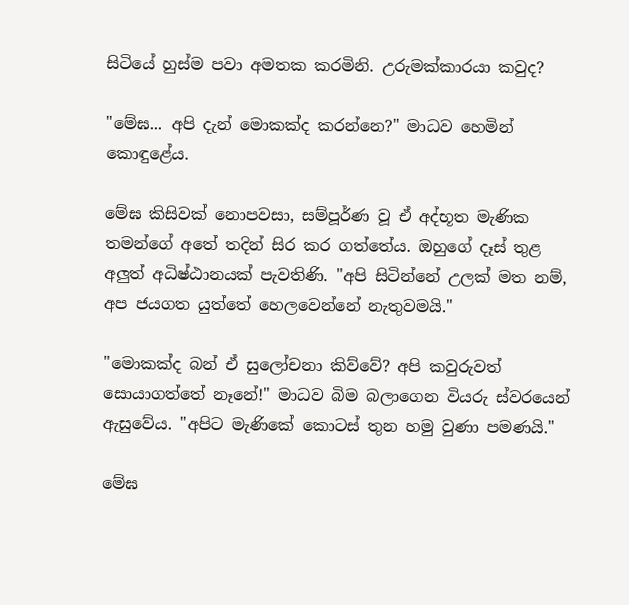සිටියේ හුස්ම පවා අමතක කරමිනි. උරුමක්කාරයා කවුද?

"මේඝ... අපි දැන් මොකක්ද කරන්නෙ?" මාධව හෙමින් කොඳුළේය.

මේඝ කිසිවක් නොපවසා, සම්පූර්ණ වූ ඒ අද්භූත මැණික තමන්ගේ අතේ තදින් සිර කර ගත්තේය. ඔහුගේ දෑස් තුළ අලුත් අධිෂ්ඨානයක් පැවතිණි. "අපි සිටින්නේ උලක් මත නම්, අප ජයගත යුත්තේ හෙලවෙන්නේ නැතුවමයි."

"මොකක්ද බන් ඒ සුලෝචනා කිව්වේ? අපි කවුරුවත් සොයාගත්තේ නෑනේ!" මාධව බිම බලාගෙන වියරු ස්වරයෙන් ඇසුවේය. "අපිට මැණිකේ කොටස් තුන හමු වුණා පමණයි."

මේඝ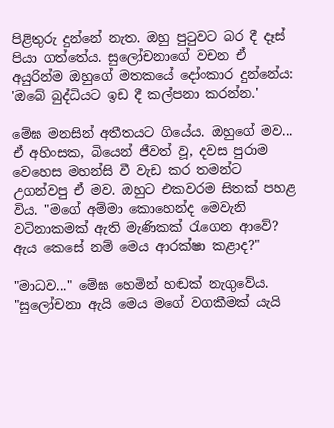පිළිතුරු දුන්නේ නැත. ඔහු පුටුවට බර දී දෑස් පියා ගත්තේය. සුලෝචනාගේ වචන ඒ අයුරින්ම ඔහුගේ මතකයේ දෝංකාර දුන්නේය: 'ඔබේ බුද්ධියට ඉඩ දී කල්පනා කරන්න.'

මේඝ මනසින් අතීතයට ගියේය. ඔහුගේ මව... ඒ අහිංසක, බියෙන් ජීවත් වූ, දවස පුරාම වෙහෙස මහන්සි වී වැඩ කර තමන්ට උගන්වපු ඒ මව. ඔහුට එකවරම සිතක් පහළ විය. "මගේ අම්මා කොහෙන්ද මෙවැනි වටිනාකමක් ඇති මැණිකක් රැගෙන ආවේ? ඇය කෙසේ නම් මෙය ආරක්ෂා කළාද?"

"මාධව..." මේඝ හෙමින් හඬක් නැගුවේය. "සුලෝචනා ඇයි මෙය මගේ වගකීමක් යැයි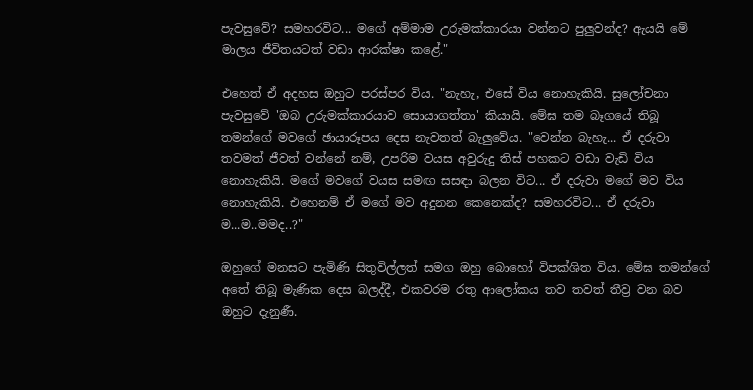පැවසුවේ? සමහරවිට... මගේ අම්මාම උරුමක්කාරයා වන්නට පුලුවන්ද? ඇයයි මේ මාලය ජීවිතයටත් වඩා ආරක්ෂා කළේ."

එහෙත් ඒ අදහස ඔහුට පරස්පර විය. "නැහැ, එසේ විය නොහැකියි. සුලෝචනා පැවසුවේ 'ඔබ උරුමක්කාරයාව සොයාගත්තා' කියායි. මේඝ තම බෑගයේ තිබූ තමන්ගේ මවගේ ඡායාරූපය දෙස නැවතත් බැලුවේය. "වෙන්න බැහැ... ඒ දරුවා තවමත් ජීවත් වන්නේ නම්, උපරිම වයස අවුරුදු තිස් පහකට වඩා වැඩි විය නොහැකියි. මගේ මවගේ වයස සමඟ සසඳා බලන විට... ඒ දරුවා මගේ මව විය නොහැකියි. එහෙනම් ඒ මගේ මව අදුනන කෙනෙක්ද? සමහරවිට... ඒ දරුවා ම...ම..මමද..?"

ඔහුගේ මනසට පැමිණි සිතුවිල්ලත් සමග ඔහු බොහෝ විපක්ශිත විය. මේඝ තමන්ගේ අතේ තිබූ මැණික දෙස බලද්දී, එකවරම රතු ආලෝකය තව තවත් තීව්‍ර වන බව ඔහුට දැනුණී.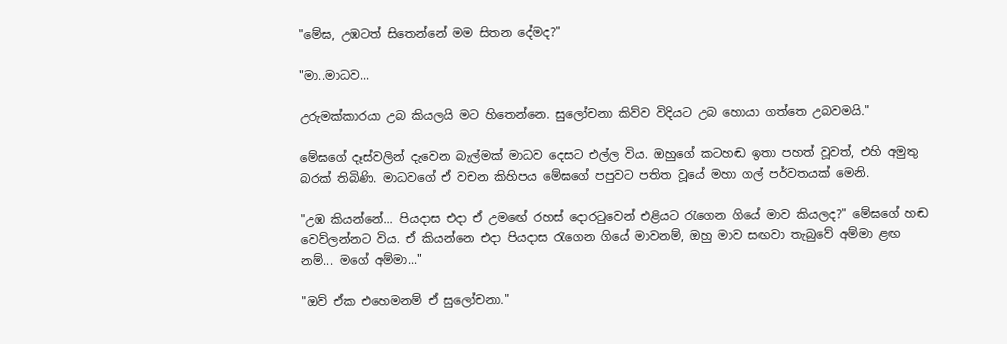"මේඝ, උඹටත් සිතෙන්නේ මම සිතන දේමද?"

"මා..මාධව...

උරුමක්කාරයා උබ කියලයි මට හිතෙන්නෙ. සුලෝචනා කිව්ව විදියට උබ හොයා ගත්තෙ උබවමයි."

මේඝගේ දෑස්වලින් දැවෙන බැල්මක් මාධව දෙසට එල්ල විය. ඔහුගේ කටහඬ ඉතා පහත් වූවත්, එහි අමුතු බරක් තිබිණි. මාධවගේ ඒ වචන කිහිපය මේඝගේ පපුවට පතිත වූයේ මහා ගල් පර්වතයක් මෙනි.

"උඹ කියන්නේ... පියදාස එදා ඒ උමඟේ රහස් දොරටුවෙන් එළියට රැගෙන ගියේ මාව කියලද?" මේඝගේ හඬ වෙව්ලන්නට විය. ඒ කියන්නෙ එදා පියදාස රැගෙන ගියේ මාවනම්, ඔහු මාව සඟවා තැබුවේ අම්මා ළඟ නම්... මගේ අම්මා..."

"ඔව් ඒක එහෙමනම් ඒ සුලෝචනා."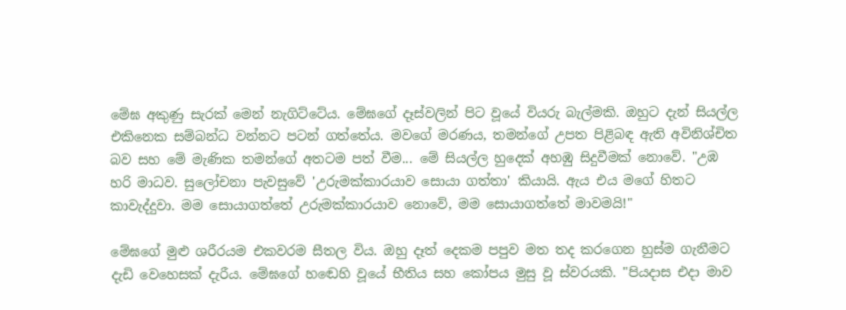මේඝ අකුණු සැරක් මෙන් නැගිට්ටේය. මේඝගේ දෑස්වලින් පිට වූයේ වියරු බැල්මකි. ඔහුට දැන් සියල්ල එකිනෙක සම්බන්ධ වන්නට පටන් ගත්තේය. මවගේ මරණය, තමන්ගේ උපත පිළිබඳ ඇති අවිනිශ්චිත බව සහ මේ මැණික තමන්ගේ අතටම පත් වීම... මේ සියල්ල හුදෙක් අහඹු සිදුවීමක් නොවේ. "උඹ හරි මාධව. සුලෝචනා පැවසුවේ 'උරුමක්කාරයාව සොයා ගත්තා' කියායි. ඇය එය මගේ හිතට කාවැද්දුවා. මම සොයාගත්තේ උරුමක්කාරයාව නොවේ, මම සොයාගත්තේ මාවමයි!"

මේඝගේ මුළු ශරීරයම එකවරම සීතල විය. ඔහු දෑත් දෙකම පපුව මත තද කරගෙන හුස්ම ගැනීමට දැඩි වෙහෙසක් දැරීය. මේඝගේ හඬෙහි වූයේ භීතිය සහ කෝපය මුසු වූ ස්වරයකි. "පියදාස එදා මාව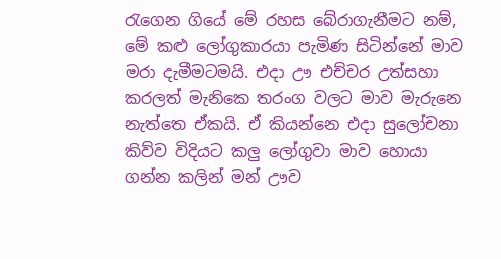රැගෙන ගියේ මේ රහස බේරාගැනීමට නම්, මේ කළු ලෝගුකාරයා පැමිණ සිටින්නේ මාව මරා දැමීමටමයි. එදා ඌ එච්චර උත්සහා කරලත් මැනිකෙ තරංග වලට මාව මැරුනෙ නැත්තෙ ඒකයි. ඒ කියන්නෙ එදා සුලෝචනා කිව්ව විදියට කලු ලෝගුවා මාව හොයා ගන්න කලින් මන් ඌව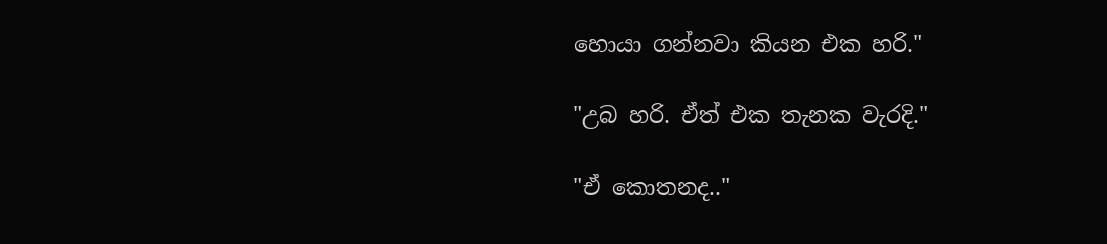හොයා ගන්නවා කියන එක හරි."

"උබ හරි. ඒත් එක තැනක වැරදි."

"ඒ කොතනද.."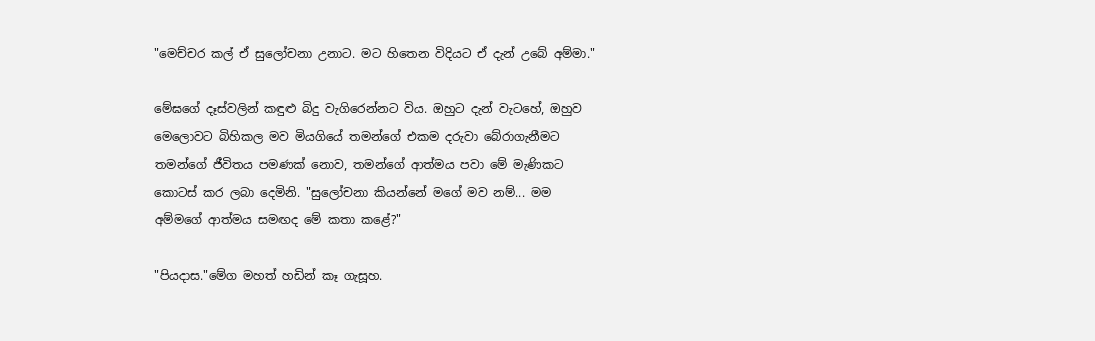"මෙච්චර කල් ඒ සුලෝචනා උනාට. මට හිතෙන විදියට ඒ දැන් උබේ අම්මා."

මේඝගේ දෑස්වලින් කඳුළු බිදු වැගිරෙන්නට විය. ඔහුට දැන් වැටහේ, ඔහුව මෙලොවට බිහිකල මව මියගියේ තමන්ගේ එකම දරුවා බේරාගැනීමට තමන්ගේ ජීවිතය පමණක් නොව, තමන්ගේ ආත්මය පවා මේ මැණිකට කොටස් කර ලබා දෙමිනි. "සුලෝචනා කියන්නේ මගේ මව නම්... මම අම්මගේ ආත්මය සමඟද මේ කතා කළේ?"

"පියදාස."මේග මහත් හඩින් කෑ ගැසූහ.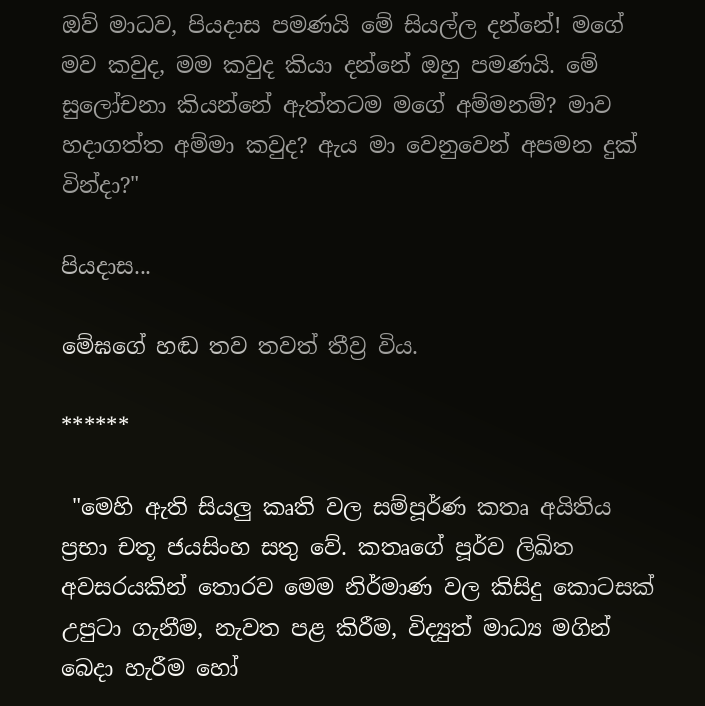ඔව් මාධව, පියදාස පමණයි මේ සියල්ල දන්නේ! මගේ මව කවුද, මම කවුද කියා දන්නේ ඔහු පමණයි. මේ සුලෝචනා කියන්නේ ඇත්තටම මගේ අම්මනම්? මාව හදාගත්ත අම්මා කවුද? ඇය මා වෙනුවෙන් අපමන දුක් වින්දා?"

පියදාස...

මේඝගේ හඬ තව තවත් තීව්‍ර විය.

******

 "මෙහි ඇති සියලු කෘති වල සම්පූර්ණ කතෘ අයිතිය ප්‍රභා චතූ ජයසිංහ සතු වේ. කතෘගේ පූර්ව ලිඛිත අවසරයකින් තොරව මෙම නිර්මාණ වල කිසිදු කොටසක් උපුටා ගැනීම, නැවත පළ කිරීම, විද්‍යුත් මාධ්‍ය මගින් බෙදා හැරීම හෝ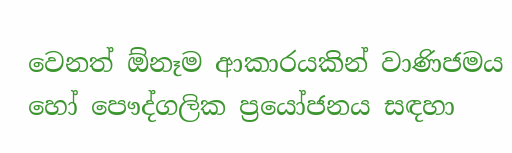වෙනත් ඕනෑම ආකාරයකින් වාණිජමය හෝ පෞද්ගලික ප්‍රයෝජනය සඳහා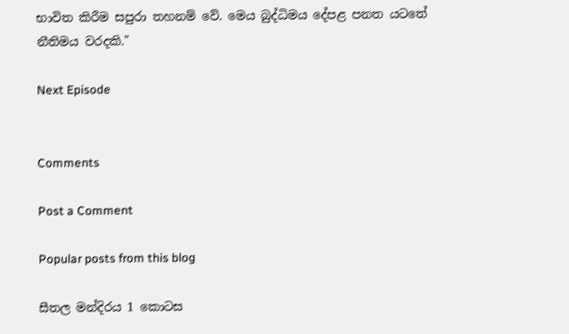භාවිත කිරීම සපුරා තහනම් වේ. මෙය බුද්ධිමය දේපළ පනත යටතේ නීතිමය වරදකි."

Next Episode


Comments

Post a Comment

Popular posts from this blog

සීතල මන්දිරය 1 කොටස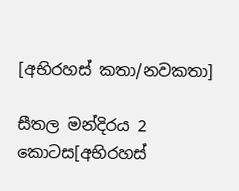[අභිරහස් කතා/නවකතා]

සීතල මන්දිරය 2 කොටස[අභිරහස්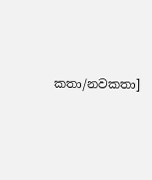කතා/නවකතා]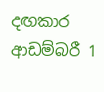දඟකාර ආඩම්බරී 1